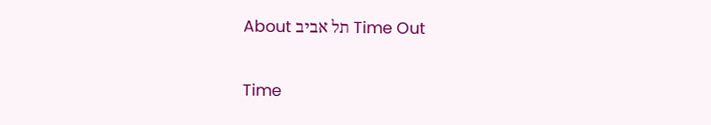Time Out תל אביב About

Time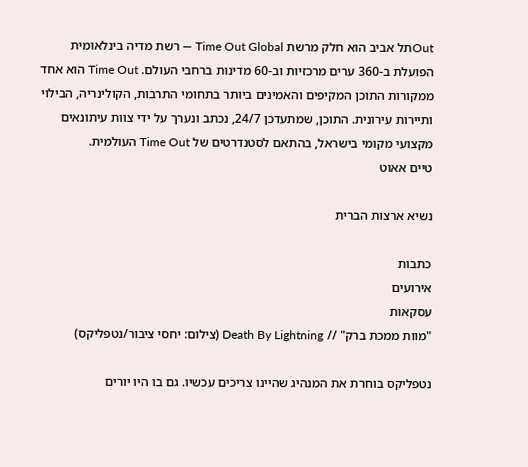Outתל אביב הוא חלק מרשת Time Out Global — רשת מדיה בינלאומית הפועלת ב-360 ערים מרכזיות וב-60 מדינות ברחבי העולם. Time Out הוא אחד ממקורות התוכן המקיפים והאמינים ביותר בתחומי התרבות, הקולינריה, הבילוי ותיירות עירונית. התוכן, שמתעדכן 24/7, נכתב ונערך על ידי צוות עיתונאים מקצועי מקומי בישראל, בהתאם לסטנדרטים של Time Out העולמית.
טיים אאוט

נשיא ארצות הברית

כתבות
אירועים
עסקאות
"מוות ממכת ברק" // Death By Lightning (צילום: יחסי ציבור/נטפליקס)

נטפליקס בוחרת את המנהיג שהיינו צריכים עכשיו. גם בו היו יורים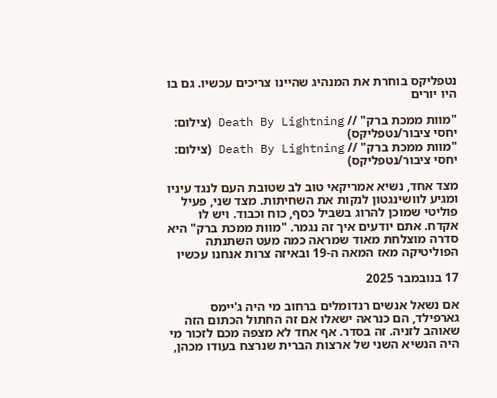נטפליקס בוחרת את המנהיג שהיינו צריכים עכשיו. גם בו היו יורים

"מוות ממכת ברק" // Death By Lightning (צילום: יחסי ציבור/נטפליקס)
"מוות ממכת ברק" // Death By Lightning (צילום: יחסי ציבור/נטפליקס)

מצד אחד, נשיא אמריקאי טוב לב שטובת העם לנגד עיניו ומגיע לוושינגטון לנקות את השחיתות. מצד שני, פעיל פוליטי שמוכן להרוג בשביל כסף, כוח וכבוד. ויש לו אקדח. אתם יודעים איך זה נגמר. "מוות ממכת ברק" היא סדרה מוצלחת מאוד שמראה כמה מעט השתנתה הפוליטיקה מאז המאה ה-19 ובאיזה צרות אנחנו עכשיו

17 בנובמבר 2025

אם נשאל אנשים רנדומלים ברחוב מי היה ג'יימס גארפילד, הם כנראה ישאלו אם זה החתול הכתום הזה שאוהב לזניה. זה בסדר. אף אחד לא מצפה מכם לזכור מי היה הנשיא השני של ארצות הברית שנרצח בעודו מכהן,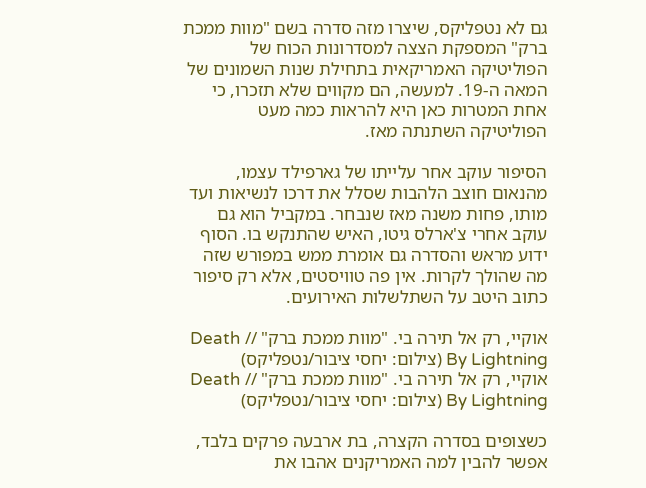גם לא נטפליקס, שיצרו מזה סדרה בשם "מוות ממכת ברק" המספקת הצצה למסדרונות הכוח של הפוליטיקה האמריקאית בתחילת שנות השמונים של המאה ה-19. למעשה, הם מקווים שלא תזכרו, כי אחת המטרות כאן היא להראות כמה מעט הפוליטיקה השתנתה מאז.

הסיפור עוקב אחר עלייתו של גארפילד עצמו, מהנאום חוצב הלהבות שסלל את דרכו לנשיאות ועד מותו, פחות משנה מאז שנבחר. במקביל הוא גם עוקב אחרי צ'ארלס גיטו, האיש שהתנקש בו. הסוף ידוע מראש והסדרה גם אומרת ממש במפורש שזה מה שהולך לקרות. אין פה טוויסטים, אלא רק סיפור כתוב היטב על השתלשלות האירועים.

אוקיי, רק אל תירה בי. "מוות ממכת ברק" // Death By Lightning (צילום: יחסי ציבור/נטפליקס)
אוקיי, רק אל תירה בי. "מוות ממכת ברק" // Death By Lightning (צילום: יחסי ציבור/נטפליקס)

כשצופים בסדרה הקצרה, בת ארבעה פרקים בלבד, אפשר להבין למה האמריקנים אהבו את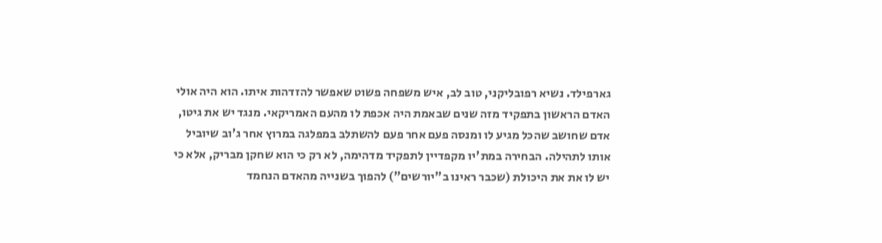גארפילד. נשיא רפובליקני, טוב לב, איש משפחה פשוט שאפשר להזדהות איתו. הוא היה אולי האדם הראשון בתפקיד מזה שנים שבאמת היה אכפת לו מהעם האמריקאי. מנגד יש את גיטו, אדם שחושב שהכל מגיע לו ומנסה פעם אחר פעם להשתלב במפלגה במרוץ אחר ג'וב שיוביל אותו לתהילה. הבחירה במת'יו מקפדיין לתפקיד מדהימה, לא רק כי הוא שחקן מבריק, אלא כי יש לו את את היכולת (שכבר ראינו ב"יורשים") להפוך בשנייה מהאדם הנחמד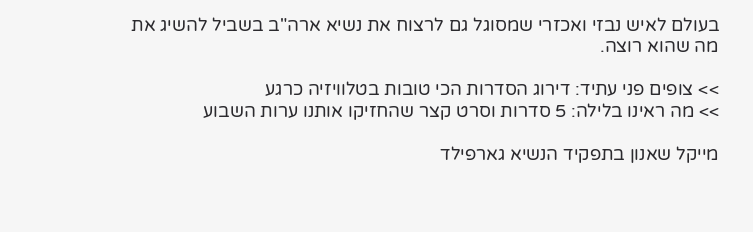בעולם לאיש נבזי ואכזרי שמסוגל גם לרצוח את נשיא ארה"ב בשביל להשיג את מה שהוא רוצה.

>> צופים פני עתיד: דירוג הסדרות הכי טובות בטלוויזיה כרגע
>> מה ראינו בלילה: 5 סדרות וסרט קצר שהחזיקו אותנו ערות השבוע

מייקל שאנון בתפקיד הנשיא גארפילד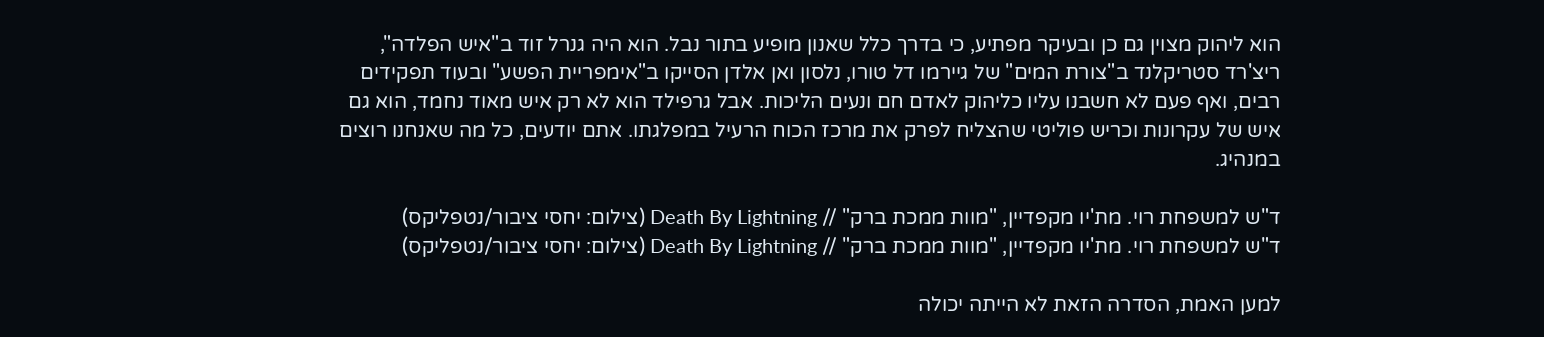הוא ליהוק מצוין גם כן ובעיקר מפתיע, כי בדרך כלל שאנון מופיע בתור נבל. הוא היה גנרל זוד ב"איש הפלדה", ריצ'רד סטריקלנד ב"צורת המים" של גיירמו דל טורו, נלסון ואן אלדן הסייקו ב"אימפריית הפשע" ובעוד תפקידים רבים, ואף פעם לא חשבנו עליו כליהוק לאדם חם ונעים הליכות. אבל גרפילד הוא לא רק איש מאוד נחמד, הוא גם איש של עקרונות וכריש פוליטי שהצליח לפרק את מרכז הכוח הרעיל במפלגתו. אתם יודעים, כל מה שאנחנו רוצים במנהיג.

ד"ש למשפחת רוי. מת'יו מקפדיין, "מוות ממכת ברק" // Death By Lightning (צילום: יחסי ציבור/נטפליקס)
ד"ש למשפחת רוי. מת'יו מקפדיין, "מוות ממכת ברק" // Death By Lightning (צילום: יחסי ציבור/נטפליקס)

למען האמת, הסדרה הזאת לא הייתה יכולה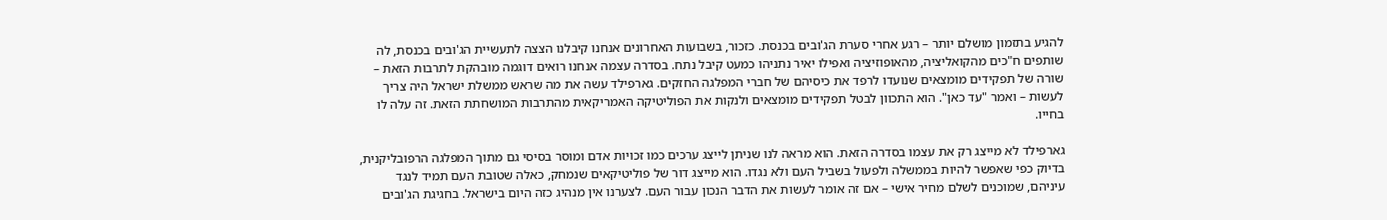להגיע בתזמון מושלם יותר – רגע אחרי סערת הג'ובים בכנסת. כזכור, בשבועות האחרונים אנחנו קיבלנו הצצה לתעשיית הג'ובים בכנסת, לה שותפים ח"כים מהקואליציה, מהאופוזיציה ואפילו יאיר נתניהו כמעט קיבל נתח. בסדרה עצמה אנחנו רואים דוגמה מובהקת לתרבות הזאת – שורה של תפקידים מומצאים שנועדו לרפד את כיסיהם של חברי המפלגה החזקים. גארפילד עשה את מה שראש ממשלת ישראל היה צריך לעשות – ואמר "עד כאן". הוא התכוון לבטל תפקידים מומצאים ולנקות את הפוליטיקה האמריקאית מהתרבות המושחתת הזאת. זה עלה לו בחייו.

גארפילד לא מייצג רק את עצמו בסדרה הזאת. הוא מראה לנו שניתן לייצג ערכים כמו זכויות אדם ומוסר בסיסי גם מתוך המפלגה הרפובליקנית, בדיוק כפי שאפשר להיות בממשלה ולפעול בשביל העם ולא נגדו. הוא מייצג דור של פוליטיקאים שנמחק, כאלה שטובת העם תמיד לנגד עיניהם, שמוכנים לשלם מחיר אישי – אם זה אומר לעשות את הדבר הנכון עבור העם. לצערנו אין מנהיג כזה היום בישראל. בחגיגת הג'ובים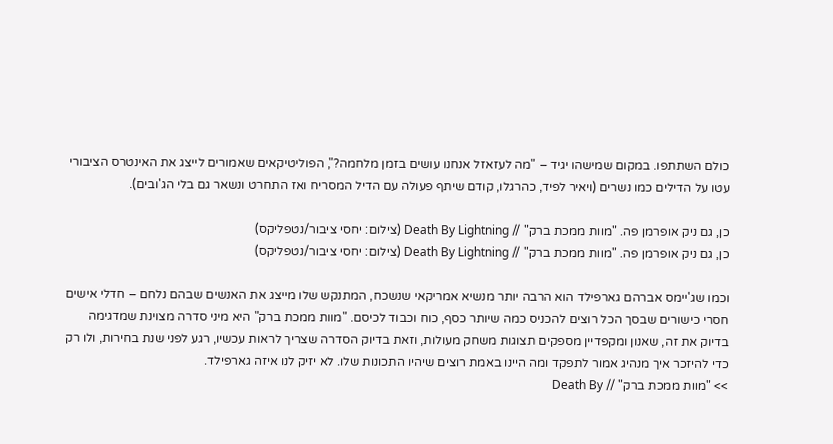כולם השתתפו. במקום שמישהו יגיד – "מה לעזאזל אנחנו עושים בזמן מלחמה?", הפוליטיקאים שאמורים לייצג את האינטרס הציבורי עטו על הדילים כמו נשרים (ויאיר לפיד, כהרגלו, קודם שיתף פעולה עם הדיל המסריח ואז התחרט ונשאר גם בלי הג'ובים).

כן, גם ניק אופרמן פה. "מוות ממכת ברק" // Death By Lightning (צילום: יחסי ציבור/נטפליקס)
כן, גם ניק אופרמן פה. "מוות ממכת ברק" // Death By Lightning (צילום: יחסי ציבור/נטפליקס)

וכמו שג'יימס אברהם גארפילד הוא הרבה יותר מנשיא אמריקאי שנשכח, המתנקש שלו מייצג את האנשים שבהם נלחם – חדלי אישים חסרי כישורים שבסך הכל רוצים להכניס כמה שיותר כסף, כוח וכבוד לכיסם. "מוות ממכת ברק" היא מיני סדרה מצוינת שמדגימה בדיוק את זה, שאנון ומקפדיין מספקים תצוגות משחק מעולות, וזאת בדיוק הסדרה שצריך לראות עכשיו, רגע לפני שנת בחירות, ולו רק כדי להיזכר איך מנהיג אמור לתפקד ומה היינו באמת רוצים שיהיו התכונות שלו. לא יזיק לנו איזה גארפילד.
>> "מוות ממכת ברק" // Death By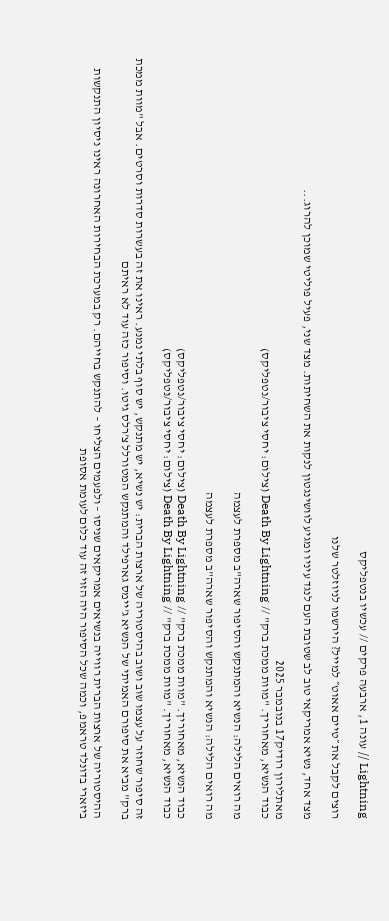Lightning // עונה 1, ארבעה פרקים // עכשיו בנטפליקס

רוצים לקבל את ״טיים אאוט״ למייל? הירשמו לניוזלטר שלנו

מצד אחד, נשיא אמריקאי טוב לב שטובת העם לנגד עיניו ומגיע לוושינגטון לנקות את השחיתות. מצד שני, פעיל פוליטי שמוכן להרוג...

מאתלירון רודיק17 בנובמבר 2025
כבוד הנשיא, מאחוריך. "מוות ממכת ברק" // Death By Lightning (צילום: יחסי ציבור/נטפליקס)

מה רואים הלילה: הנשיא והמתנקש והסיפור שארה"ב מספרת לעצמה

מה רואים הלילה: הנשיא והמתנקש והסיפור שארה"ב מספרת לעצמה

כבוד הנשיא, מאחוריך. "מוות ממכת ברק" // Death By Lightning (צילום: יחסי ציבור/נטפליקס)
כבוד הנשיא, מאחוריך. "מוות ממכת ברק" // Death By Lightning (צילום: יחסי ציבור/נטפליקס)

זה סיפור שחוזר על עצמו שוב ושוב בהיסטוריה של ארצות הברית: יש נשיא, יש מתנקש, יש סוף בלתי נמנע. ראינו את זה בעשרות סדרות וסרטים. אבל "מוות ממכת ברק" מביא את סיפורם האמיתי של הנשיא ג'יימס גארפילד והמתנקש המטורלל צ'רלס גיטו. וסיפור כזה עוד לא ראיתם

ההיסטוריה של ארצות הברית רווייה בנשיאים אמריקאים שניסו – ולפעמים הצליחו – להתנקש בחייהם. רק במערכת הבחירות האחרונה ראינו ניסיון התנקשות ביזארי בדונלד טראמפ, וכמה שכל הסיפור היה הזוי זה עוד כלום לעומת אסופת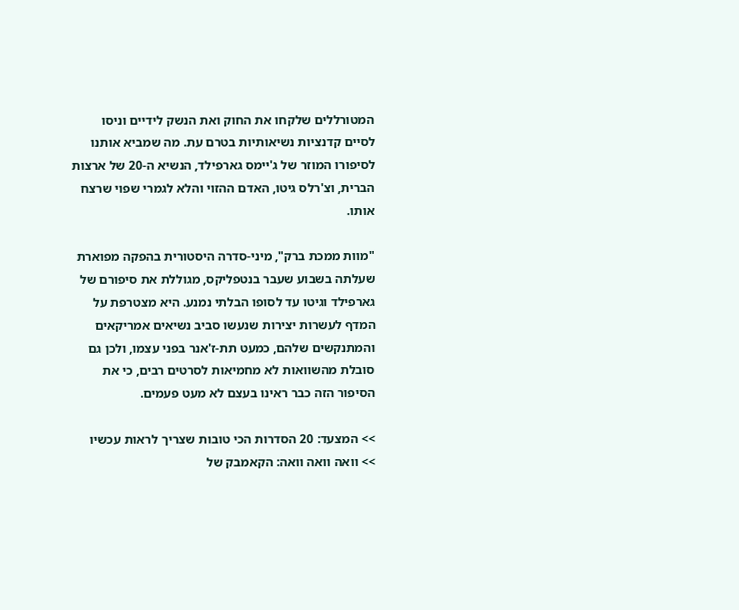המטורללים שלקחו את החוק ואת הנשק לידיים וניסו לסיים קדנציות נשיאותיות בטרם עת. מה שמביא אותנו לסיפורו המוזר של ג'יימס גארפילד, הנשיא ה-20 של ארצות הברית, וצ'רלס גיטו, האדם ההזוי והלא לגמרי שפוי שרצח אותו.

"מוות ממכת ברק", מיני-סדרה היסטורית בהפקה מפוארת שעלתה בשבוע שעבר בנטפליקס, מגוללת את סיפורם של גארפילד וגיטו עד לסופו הבלתי נמנע. היא מצטרפת על המדף לעשרות יצירות שנעשו סביב נשיאים אמריקאים והמתנקשים שלהם, כמעט תת-ז'אנר בפני עצמו, ולכן גם סובלת מהשוואות לא מחמיאות לסרטים רבים, כי את הסיפור הזה כבר ראינו בעצם לא מעט פעמים.

>> המצעד: 20 הסדרות הכי טובות שצריך לראות עכשיו
>> וואה וואה וואה: הקאמבק של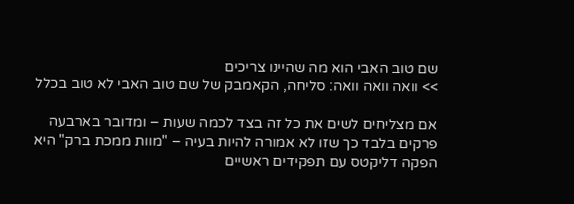שם טוב האבי הוא מה שהיינו צריכים
>> וואה וואה וואה: סליחה, הקאמבק של שם טוב האבי לא טוב בכלל

אם מצליחים לשים את כל זה בצד לכמה שעות – ומדובר בארבעה פרקים בלבד כך שזו לא אמורה להיות בעיה – "מוות ממכת ברק" היא הפקה דליקטס עם תפקידים ראשיים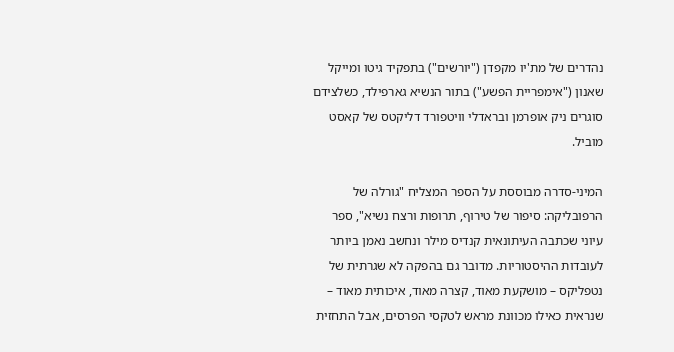נהדרים של מת'יו מקפדן ("יורשים") בתפקיד גיטו ומייקל שאנון ("אימפריית הפשע") בתור הנשיא גארפילד, כשלצידם סוגרים ניק אופרמן ובראדלי וויטפורד דליקטס של קאסט מוביל.

המיני-סדרה מבוססת על הספר המצליח "גורלה של הרפובליקה: סיפור של טירוף, תרופות ורצח נשיא", ספר עיוני שכתבה העיתונאית קנדיס מילר ונחשב נאמן ביותר לעובדות ההיסטוריות. מדובר גם בהפקה לא שגרתית של נטפליקס – מושקעת מאוד, קצרה מאוד, איכותית מאוד – שנראית כאילו מכוונת מראש לטקסי הפרסים, אבל התחזית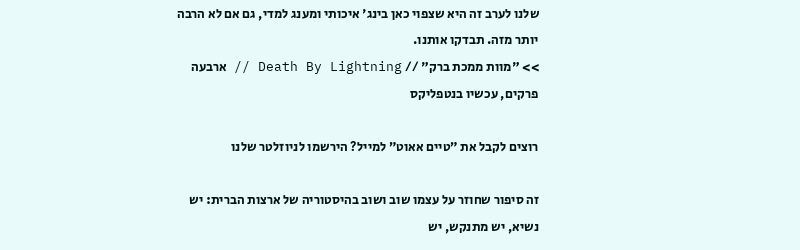שלנו לערב זה היא שצפוי כאן בינג' איכותי ומענג למדי, גם אם לא הרבה יותר מזה. תבדקו אותנו.
>> "מוות ממכת ברק" // Death By Lightning // ארבעה פרקים, עכשיו בנטפליקס

רוצים לקבל את ״טיים אאוט״ למייל? הירשמו לניוזלטר שלנו

זה סיפור שחוזר על עצמו שוב ושוב בהיסטוריה של ארצות הברית: יש נשיא, יש מתנקש, יש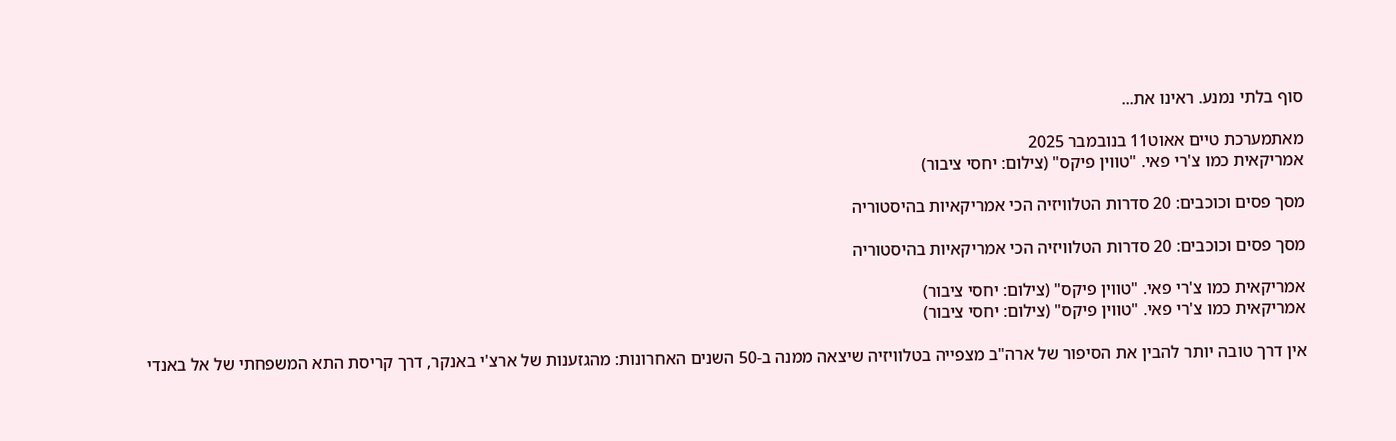סוף בלתי נמנע. ראינו את...

מאתמערכת טיים אאוט11 בנובמבר 2025
אמריקאית כמו צ'רי פאי. "טווין פיקס" (צילום: יחסי ציבור)

מסך פסים וכוכבים: 20 סדרות הטלוויזיה הכי אמריקאיות בהיסטוריה

מסך פסים וכוכבים: 20 סדרות הטלוויזיה הכי אמריקאיות בהיסטוריה

אמריקאית כמו צ'רי פאי. "טווין פיקס" (צילום: יחסי ציבור)
אמריקאית כמו צ'רי פאי. "טווין פיקס" (צילום: יחסי ציבור)

אין דרך טובה יותר להבין את הסיפור של ארה"ב מצפייה בטלוויזיה שיצאה ממנה ב-50 השנים האחרונות: מהגזענות של ארצ'י באנקר, דרך קריסת התא המשפחתי של אל באנדי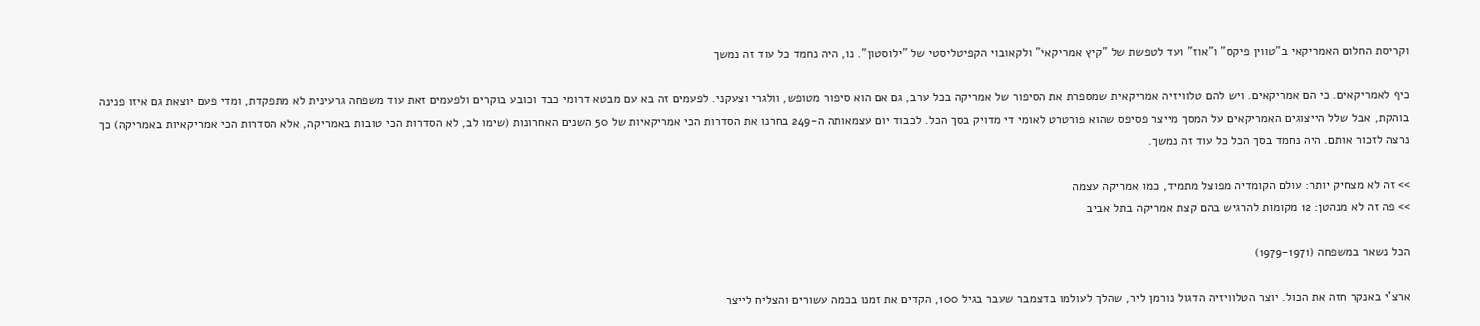וקריסת החלום האמריקאי ב"טווין פיקס" ו"אוז" ועד לטפשת של "קיץ אמריקאי" ולקאובוי הקפיטליסטי של "ילוסטון". נו, היה נחמד כל עוד זה נמשך

כיף לאמריקאים. כי הם אמריקאים. ויש להם טלוויזיה אמריקאית שמספרת את הסיפור של אמריקה בכל ערב, גם אם הוא סיפור מטופש, וולגרי וצעקני. לפעמים זה בא עם מבטא דרומי כבד וכובע בוקרים ולפעמים זאת עוד משפחה גרעינית לא מתפקדת, ומדי פעם יוצאת גם איזו פנינה בוהקת, אבל שלל הייצוגים האמריקאים על המסך מייצר פסיפס שהוא פורטרט לאומי די מדויק בסך הכל. לכבוד יום עצמאותה ה-249 בחרנו את הסדרות הכי אמריקאיות של 50 השנים האחרונות (שימו לב, לא הסדרות הכי טובות באמריקה, אלא הסדרות הכי אמריקאיות באמריקה) כך נרצה לזכור אותם. היה נחמד בסך הכל כל עוד זה נמשך.

>> זה לא מצחיק יותר: עולם הקומדיה מפוצל מתמיד, כמו אמריקה עצמה
>> פה זה לא מנהטן: 12 מקומות להרגיש בהם קצת אמריקה בתל אביב

הכל נשאר במשפחה (1979-1971)

ארצ'י באנקר חזה את הכול. יוצר הטלוויזיה הדגול נורמן ליר, שהלך לעולמו בדצמבר שעבר בגיל 100, הקדים את זמנו בכמה עשורים והצליח לייצר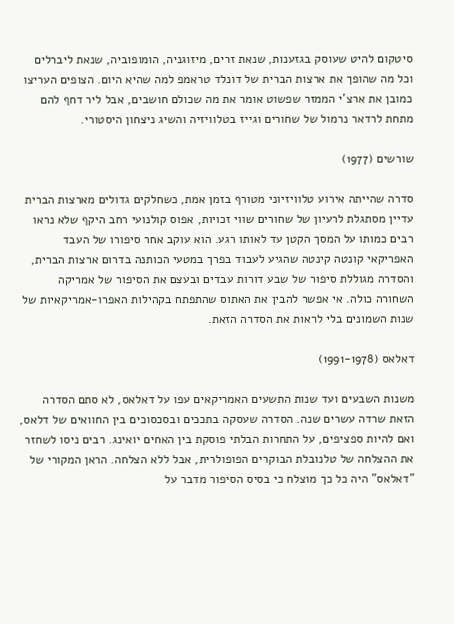סיטקום להיט שעוסק בגזענות, שנאת זרים, מיזוגניה, הומופוביה, שנאת ליברלים וכל מה שהופך את ארצות הברית של דונלד טראמפ למה שהיא היום. הצופים העריצו כמובן את ארצ'י הממזר שפשוט אומר את מה שכולם חושבים, אבל ליר דחף להם מתחת לרדאר נרמול של שחורים וגייז בטלוויזיה והשיג ניצחון היסטורי.

שורשים (1977)

סדרה שהייתה אירוע טלוויזיוני מטורף בזמן אמת, כשחלקים גדולים מארצות הברית עדיין מסתגלת לרעיון של שחורים שווי זכויות, אפוס קולנועי רחב היקף שלא נראו רבים כמותו על המסך הקטן עד לאותו רגע. הוא עוקב אחר סיפורו של העבד האפריקאי קונטה קינטה שהגיע לעבוד בפרך במטעי הכותנה בדרום ארצות הברית, והסדרה מגוללת סיפור של שבע דורות עבדים ובעצם את הסיפור של אמריקה השחורה כולה. אי אפשר להבין את האתוס שהתפתח בקהילות האפרו-אמריקאיות של שנות השמונים בלי לראות את הסדרה הזאת.

דאלאס (1991-1978)

משנות השבעים ועד שנות התשעים האמריקאים עפו על דאלאס, לא סתם הסדרה הזאת שרדה עשרים שנה. הסדרה שעסקה בתככים ובסכסוכים בין החוואים של דלאס, ואם להיות ספציפים, על התחרות הבלתי פוסקת בין האחים יואינג. רבים ניסו לשחזר את ההצלחה של טלנובלת הבוקרים הפופולרית, אבל ללא הצלחה. הראן המקורי של "דאלאס" היה כל כך מוצלח כי בסיס הסיפור מדבר על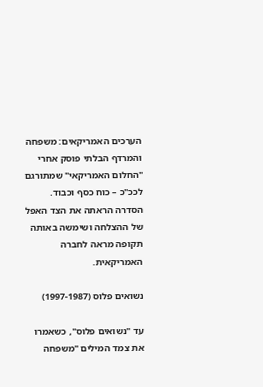הערכים האמריקאים: משפחה והמרדף הבלתי פוסק אחרי "החלום האמריקאי" שמתורגם לככ"כ – כוח כסף וכבוד. הסדרה הראתה את הצד האפל של ההצלחה ושימשה באותה תקופה מראה לחברה האמריקאית.

נשואים פלוס (1997-1987)

עד "נשואים פלוס", כשאמרו את צמד המילים "משפחה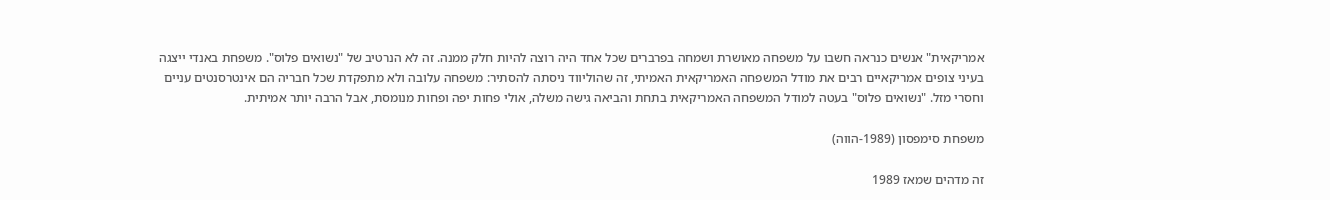אמריקאית" אנשים כנראה חשבו על משפחה מאושרת ושמחה בפרברים שכל אחד היה רוצה להיות חלק ממנה. זה לא הנרטיב של "נשואים פלוס". משפחת באנדי ייצגה בעיני צופים אמריקאיים רבים את מודל המשפחה האמריקאית האמיתי, זה שהוליווד ניסתה להסתיר: משפחה עלובה ולא מתפקדת שכל חבריה הם אינטרסנטים עניים וחסרי מזל. "נשואים פלוס" בעטה למודל המשפחה האמריקאית בתחת והביאה גישה משלה, אולי פחות יפה ופחות מנומסת, אבל הרבה יותר אמיתית.

משפחת סימפסון (1989-הווה)

זה מדהים שמאז 1989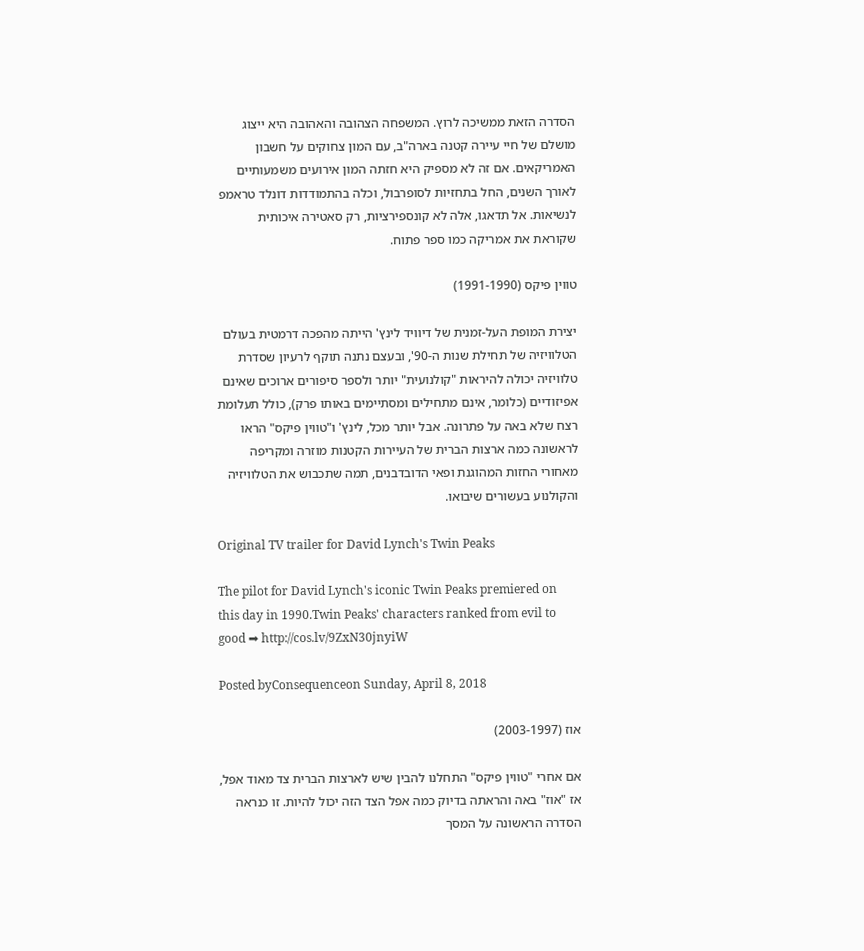הסדרה הזאת ממשיכה לרוץ. המשפחה הצהובה והאהובה היא ייצוג מושלם של חיי עיירה קטנה בארה"ב, עם המון צחוקים על חשבון האמריקאים. אם זה לא מספיק היא חזתה המון אירועים משמעותיים לאורך השנים, החל בתחזיות לסופרבול, וכלה בהתמודדות דונלד טראמפ לנשיאות. אל תדאגו, אלה לא קונספירציות, רק סאטירה איכותית שקוראת את אמריקה כמו ספר פתוח.

טווין פיקס (1991-1990)

יצירת המופת העל-זמנית של דיוויד לינץ' הייתה מהפכה דרמטית בעולם הטלוויזיה של תחילת שנות ה-90', ובעצם נתנה תוקף לרעיון שסדרת טלוויזיה יכולה להיראות "קולנועית" יותר ולספר סיפורים ארוכים שאינם אפיזודיים (כלומר, אינם מתחילים ומסתיימים באותו פרק), כולל תעלומת רצח שלא באה על פתרונה. אבל יותר מכל, לינץ' ו"טווין פיקס" הראו לראשונה כמה ארצות הברית של העיירות הקטנות מוזרה ומקריפה מאחורי החזות המהוגנת ופאי הדובדבנים, תמה שתכבוש את הטלוויזיה והקולנוע בעשורים שיבואו.

Original TV trailer for David Lynch's Twin Peaks

The pilot for David Lynch's iconic Twin Peaks premiered on this day in 1990.Twin Peaks' characters ranked from evil to good ➡ http://cos.lv/9ZxN30jnyiW

Posted byConsequenceon Sunday, April 8, 2018

אוז (2003-1997)

אם אחרי "טווין פיקס" התחלנו להבין שיש לארצות הברית צד מאוד אפל, אז "אוז" באה והראתה בדיוק כמה אפל הצד הזה יכול להיות. זו כנראה הסדרה הראשונה על המסך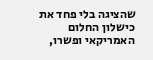שהציגה בלי פחד את כישלון החלום האמריקאי ופשרו,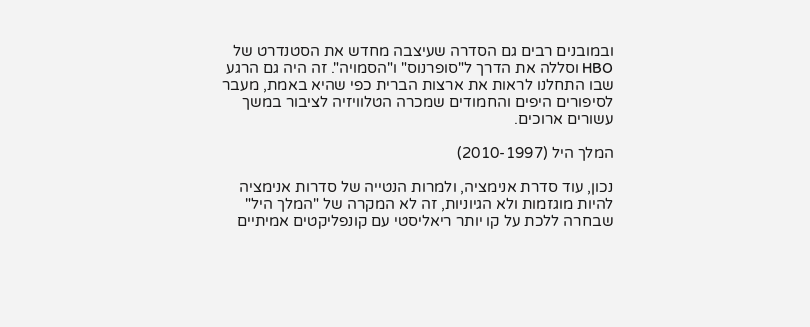ובמובנים רבים גם הסדרה שעיצבה מחדש את הסטנדרט של HBO וסללה את הדרך ל"סופרנוס" ו"הסמויה". זה היה גם הרגע שבו התחלנו לראות את ארצות הברית כפי שהיא באמת, מעבר לסיפורים היפים והחמודים שמכרה הטלוויזיה לציבור במשך עשורים ארוכים.

המלך היל (2010-1997)

נכון, עוד סדרת אנימציה, ולמרות הנטייה של סדרות אנימציה להיות מוגזמות ולא הגיוניות, זה לא המקרה של "המלך היל" שבחרה ללכת על קו יותר ריאליסטי עם קונפליקטים אמיתיים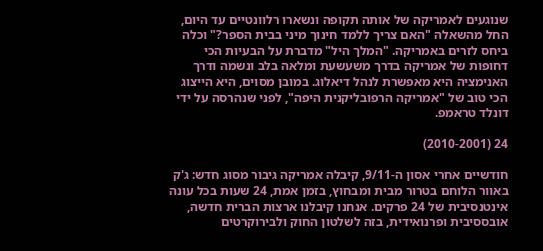שנוגעים לאמריקה של אותה תקופה ונשארו רלוונטיים עד היום, החל מהשאלה "האם צריך ללמד חינוך מיני בבית הספר?" וכלה ביחס לזרים באמריקה. "המלך היל" מדברת על הבעיות הכי דחופות של אמריקה בדרך משעשעת ומלאה בלב ונשמה ודרך האנימציה היא מאפשרת לנהל דיאלוג. במובן מסוים, היא הייצוג הכי טוב של "אמריקה הרפובליקנית היפה", לפני שנהרסה על ידי דונלד טראמפ.

24 (2010-2001)

חודשיים אחרי אסון ה-9/11, קיבלה אמריקה גיבור מסוג חדש: ג'ק באוור הלוחם בטרור מבית ומבחוץ, בזמן אמת, 24 שעות בכל עונה אינטנסיבית של 24 פרקים. אנחנו קיבלנו ארצות הברית חדשה, אובססיבית ופרנואידית, בזה לשלטון החוק ולבירוקרטים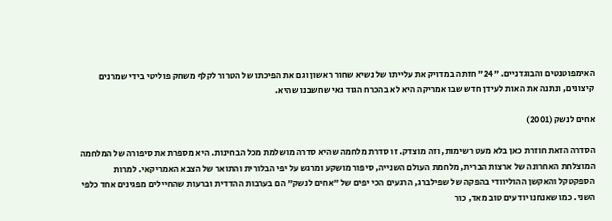האימפוטנטים והבוגדניים. "24" חזתה במדויק את עלייתו של נשיא שחור ראשון וגם את הפיכתו של הטרור לקלף משחק פוליטי בידי שמרנים קיצונים, ונתנה את האות לעידן חדש שבו אמריקה היא לא בהכרח הגוד גאי שחשבנו שהיא.

אחים לנשק (2001)

הסדרה הזאת חוזרת כאן בלא מעט רשימות, וזה מוצדק. זו סדרת מלחמה שהיא סדרה מושלמת מכל הבחינות. היא מספרת את סיפורה של המלחמה המוצלחת האחרונה של ארצות הברית, מלחמת העולם השנייה, סיפור מושקע ומרגש על יפי הבלורית והתואר של הצבא האמריקאי. למרות הספקטקל והאקשן ההוליוודי בהפקה של שפילברג, הרגעים הכי יפים של "אחים לנשק" הם בערבות ההדדית וברעות שהחיילים מפגינים אחד כלפי השני. כמו שאנחנו יודעים טוב מאד, כור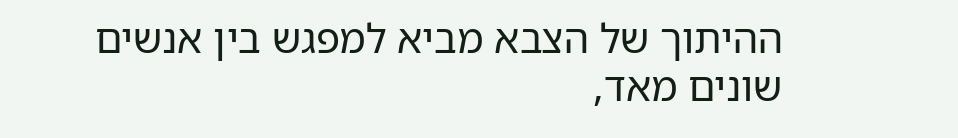ההיתוך של הצבא מביא למפגש בין אנשים שונים מאד,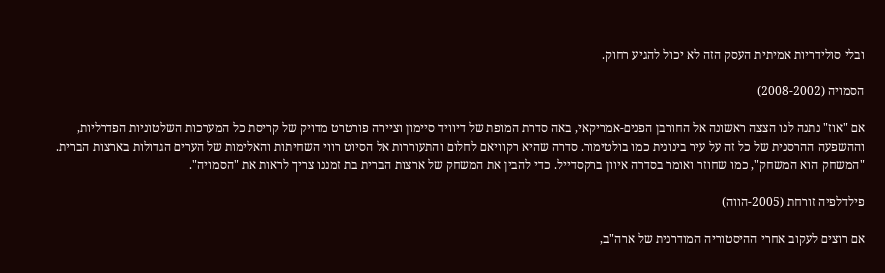ובלי סולידריות אמיתית העסק הזה לא יכול להגיע רחוק.

הסמויה (2008-2002)

אם "אוז" נתנה לנו הצצה ראשונה אל החורבן הפנים-אמריקאי, באה סדרת המופת של דיוויד סיימון וציירה פורטרט מדויק של קריסת כל המערכות השלטוניות הפדרליות, וההשפעה ההרסנית של כל זה על עיר בינונית כמו בולטימור. סדרה שהיא רקוויאם לחלום והתעוררות אל הסיוט רווי השחיתות והאלימות של הערים הגדולות בארצות הברית. "המשחק הוא המשחק", כמו שחוזר ואומר בסדרה איוון ברקסדייל. כדי להבין את המשחק של ארצות הברית בת זמננו צריך לראות את "הסמויה".

פילדלפיה זורחת (2005-הווה)

אם רוצים לעקוב אחרי ההיסטוריה המודרנית של ארה"ב,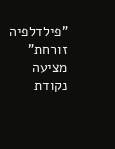"פילדלפיה זורחת" מציעה נקודת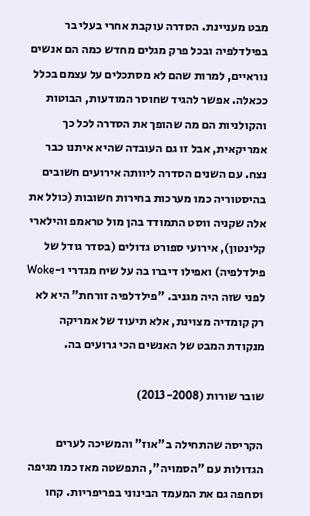מבט מעניינת. הסדרה עוקבת אחרי בעלי בר בפילדלפיה ובכל פרק מגלים מחדש כמה הם אנשים נוראיים, למרות שהם לא מסתכלים על עצמם בכלל ככאלה. אפשר להגיד שחוסר המודעות, הבוטות והקולניות הם מה שהופך את הסדרה לכל כך אמריקאית, אבל זו גם העובדה שהיא איתנו כבר נצח. עם השנים הסדרה ליוותה אירועים חשובים בהיסטוריה כמו מערכות בחירות חשובות (כולל את אלה שקניה ווסט התמודד בהן מול טראמפ והילארי קלינטון), אירועי ספורט גדולים (בסדר גודל של פילדלפיה) ואפילו דיברו בה על שיח מגדרי ו-Woke לפני שזה היה מגניב. "פילדלפיה זורחת" היא לא רק קומדיה מצוינת, אלא תיעוד של אמריקה מנקודת המבט של האנשים הכי גרועים בה.

שובר שורות (2013-2008)

הקריסה שהתחילה ב"אוז" והמשיכה לערים הגדולות עם "הסמויה", התפשטה מאז כמו מגיפה וסחפה גם את המעמד הבינוני בפריפריות. קחו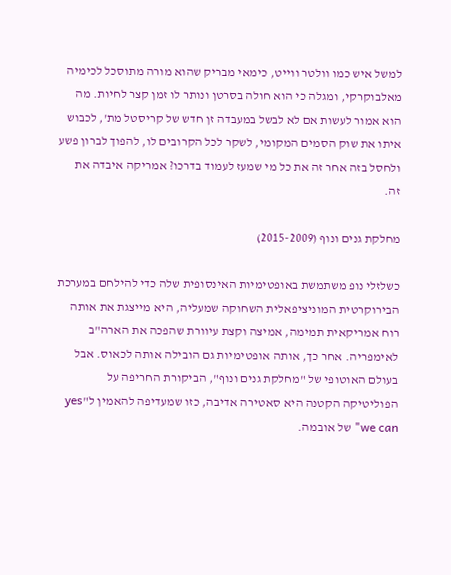למשל איש כמו וולטר ווייט, כימאי מבריק שהוא מורה מתוסכל לכימיה מאלבוקרקי, ומגלה כי הוא חולה בסרטן ונותר לו זמן קצר לחיות. מה הוא אמור לעשות אם לא לבשל במעבדה זן חדש של קריסטל מת', לכבוש איתו את שוק הסמים המקומי, לשקר לכל הקרובים לו, להפוך לברון פשע ולחסל בזה אחר זה את כל מי שמעז לעמוד בדרכו? אמריקה איבדה את זה.

מחלקת גנים ונוף (2015-2009)

כשלזלי נופ משתמשת באופטימיות האינסופית שלה כדי להילחם במערכת הבירוקרטית המוניציפאלית השחוקה שמעליה, היא מייצגת את אותה רוח אמריקאית תמימה, אמיצה וקצת עיוורת שהפכה את הארה"ב לאימפריה. אחר כך, אותה אופטימיות גם הובילה אותה לכאוס. אבל בעולם האוטופי של "מחלקת גנים ונוף", הביקורת החריפה על הפוליטיקה הקטנה היא סאטירה אדיבה, כזו שמעדיפה להאמין ל"yes we can" של אובמה.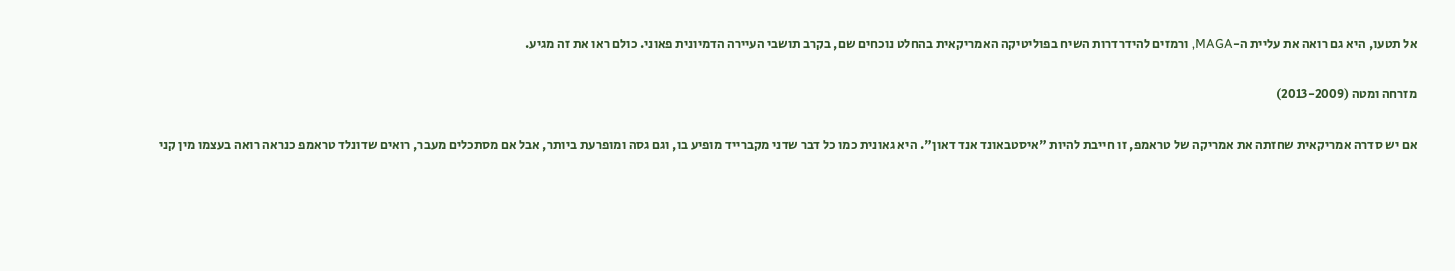אל תטעו, היא גם רואה את עליית ה-MAGA, ורמזים להידרדרות השיח בפוליטיקה האמריקאית בהחלט נוכחים שם, בקרב תושבי העיירה הדמיונית פאוני. כולם ראו את זה מגיע.

מזרחה ומטה (2013-2009)

אם יש סדרה אמריקאית שחזתה את אמריקה של טראמפ, זו חייבת להיות "איסטבאונד אנד דאון". היא גאונית כמו כל דבר שדני מקברייד מופיע בו, וגם גסה ומופרעת ביותר, אבל אם מסתכלים מעבר, רואים שדונלד טראמפ כנראה רואה בעצמו מין קני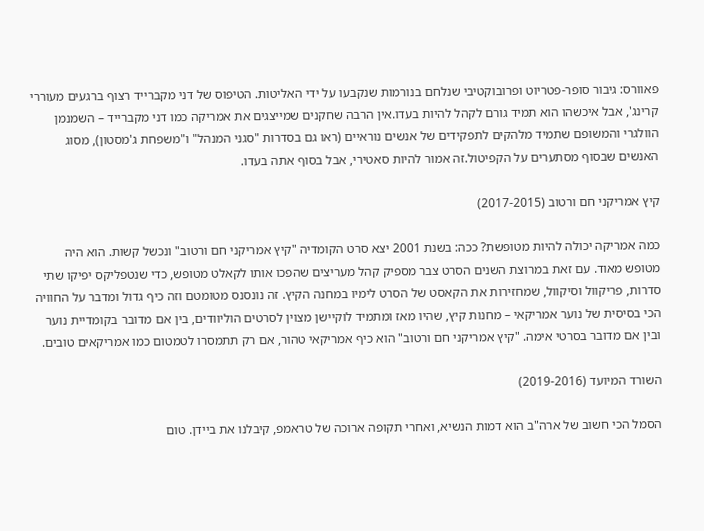פאוורס: גיבור סופר-פטריוט ופרובוקטיבי שנלחם בנורמות שנקבעו על ידי האליטות. הטיפוס של דני מקברייד רצוף ברגעים מעוררי קרינג', אבל איכשהו הוא תמיד גורם לקהל להיות בעדו.אין הרבה שחקנים שמייצגים את אמריקה כמו דני מקברייד – השמנמן הוולגרי והמשופם שתמיד מלהקים לתפקידים של אנשים נוראיים (ראו גם בסדרות "סגני המנהל" ו"משפחת ג'מסטון), מסוג האנשים שבסוף מסתערים על הקפיטול.זה אמור להיות סאטירי, אבל בסוף אתה בעדו.

קיץ אמריקני חם ורטוב (2017-2015)

כמה אמריקה יכולה להיות מטופשת? ככה: בשנת 2001 יצא סרט הקומדיה "קיץ אמריקני חם ורטוב" ונכשל קשות. הוא היה מטופש מאוד. עם זאת במרוצת השנים הסרט צבר מספיק קהל מעריצים שהפכו אותו לקאלט מטופש, כדי שנטפליקס יפיקו שתי סדרות, פריקוול וסיקוול, שמחזירות את הקאסט של הסרט לימיו במחנה הקיץ. זה נונסנס מטומטם וזה כיף גדול ומדבר על החוויה הכי בסיסית של נוער אמריקאי – מחנות קיץ, שהיו מאז ומתמיד לוקיישן מצוין לסרטים הוליוודים, בין אם מדובר בקומדיית נוער ובין אם מדובר בסרטי אימה. "קיץ אמריקני חם ורטוב" הוא כיף אמריקאי טהור, אם רק תתמסרו לטמטום כמו אמריקאים טובים.

השורד המיועד (2019-2016)

הסמל הכי חשוב של ארה"ב הוא דמות הנשיא, ואחרי תקופה ארוכה של טראמפ, קיבלנו את ביידן. טום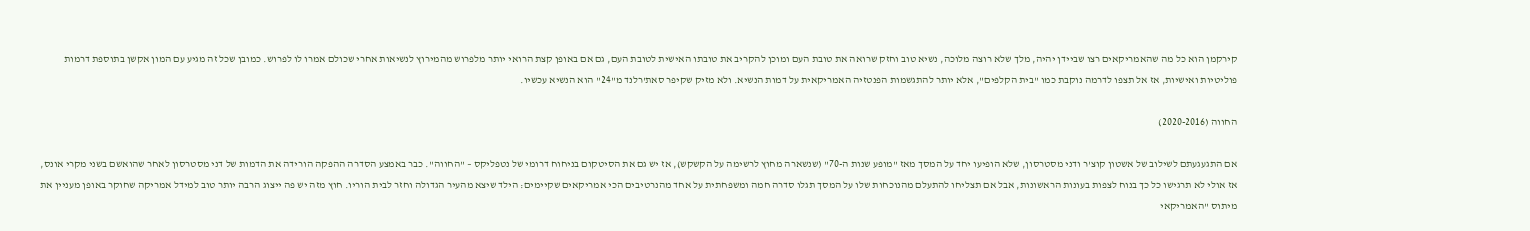קירקמן הוא כל מה שהאמריקאים רצו שביידן יהיה, מלך שלא רוצה מלוכה, נשיא טוב וחזק שרואה את טובת העם ומוכן להקריב את טובתו האישית לטובת העם, גם אם באופן קצת הרואי יותר מלפרוש מהמירוץ לנשיאות אחרי שכולם אמרו לו לפרוש. כמובן שכל זה מגיע עם המון אקשן בתוספת דרמות פוליטיות ואישיות, אז אל תצפו לדרמה נוקבת כמו "בית הקלפים", אלא יותר להתגשמות הפנטזיה האמריקאית על דמות הנשיא. ולא מזיק שקיפר סאת'רלנד מ"24" הוא הנשיא עכשיו.

החווה (2020-2016)

אם התגעגעתם לשילוב של אשטון קוצ'ר ודני מסטרסון, שלא הופיעו יחד על המסך מאז "מופע שנות ה-70" (שנשארה מחוץ לרשימה על הקשקש), אז יש גם את הסיטקום בניחוח דרומי של נטפליקס – "החווה". כבר באמצע הסדרה ההפקה הורידה את הדמות של דני מסטרסון לאחר שהואשם בשני מקרי אונס, אז אולי לא תרגישו כל כך בנוח לצפות בעונות הראשונות, אבל אם תצליחו להתעלם מהנוכחות שלו על המסך תגלו סדרה חמה ומשפחתית על אחד מהנרטיבים הכי אמריקאים שקיימים: הילד שיצא מהעיר הגדולה וחזר לבית הוריו. חוץ מזה יש פה ייצוג הרבה יותר טוב למידל אמריקה שחוקר באופן מעניין את מיתוס "האמריקאי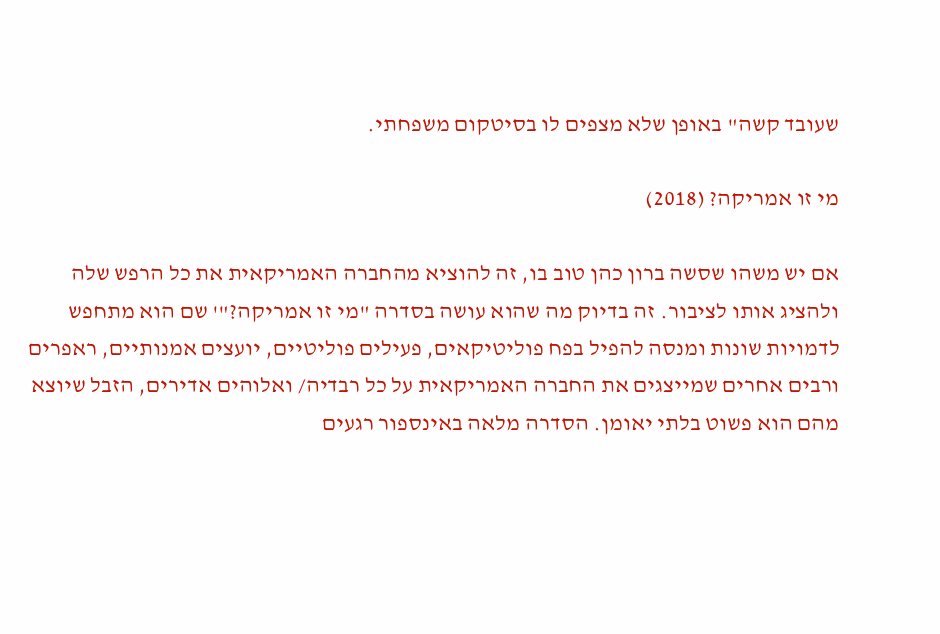שעובד קשה" באופן שלא מצפים לו בסיטקום משפחתי.

מי זו אמריקה? (2018)

אם יש משהו שסשה ברון כהן טוב בו, זה להוציא מהחברה האמריקאית את כל הרפש שלה ולהציג אותו לציבור. זה בדיוק מה שהוא עושה בסדרה "מי זו אמריקה?"' שם הוא מתחפש לדמויות שונות ומנסה להפיל בפח פוליטיקאים, פעילים פוליטיים, יועצים אמנותיים, ראפרים ורבים אחרים שמייצגים את החברה האמריקאית על כל רבדיה/ ואלוהים אדירים, הזבל שיוצא מהם הוא פשוט בלתי יאומן. הסדרה מלאה באינספור רגעים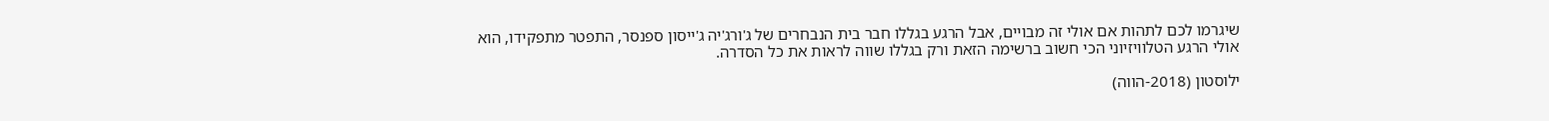שיגרמו לכם לתהות אם אולי זה מבויים, אבל הרגע בגללו חבר בית הנבחרים של ג'ורג'יה ג'ייסון ספנסר, התפטר מתפקידו, הוא אולי הרגע הטלוויזיוני הכי חשוב ברשימה הזאת ורק בגללו שווה לראות את כל הסדרה.

ילוסטון (2018-הווה)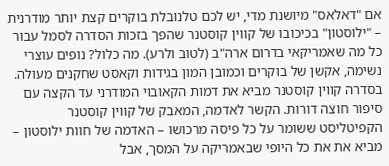אם "דאלאס" מיושנת מדי, יש לכם טלנובלת בוקרים קצת יותר מודרנית – "ילוסטון" בכיכובו של קווין קוסטנר שהפך בזכות הסדרה לסמל עבור כל מה שאמריקאי בדרום ארה"ב (לטוב ולרע). מה כלול? נופים עוצרי נשימה, אקשן של בוקרים וכמובן המון בגידות וקאסט שחקנים מעולה. בסדרה קווין קוסטנר מביא את דמות הקאובוי המודרני עד הקצה עם סיפור חוצה דורות. הקשר לאדמה, המאבק של קווין קוסטנר הקפיטליסט ששומר על כל פיסה מרכושו – האדמה של חוות ילוסטון – מביא את את כל היופי שבאמריקה על המסך, אבל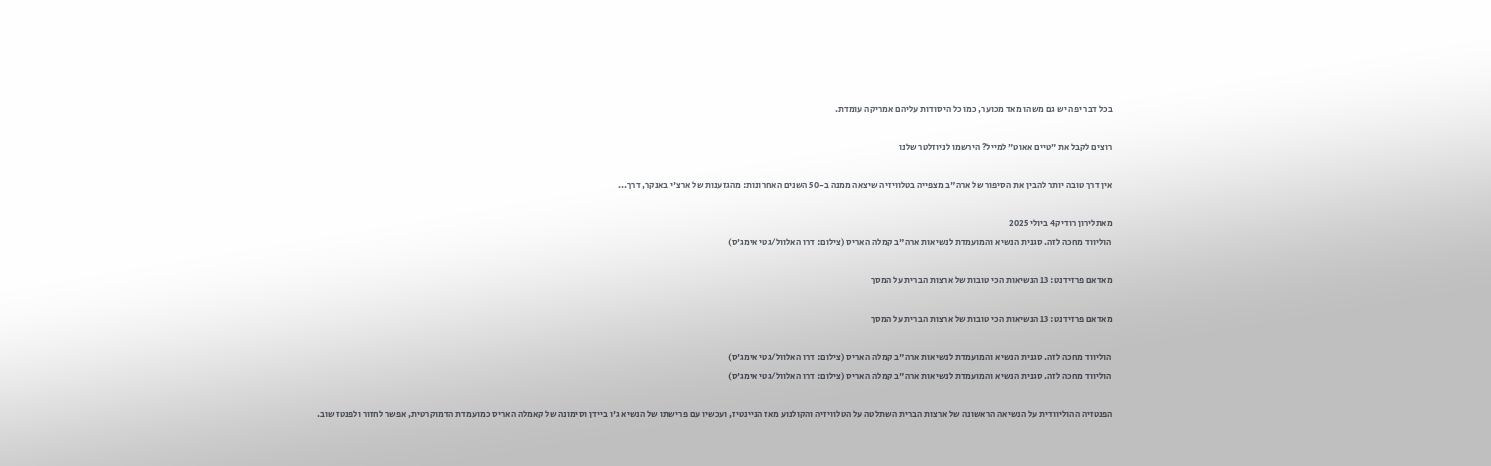בכל דבר יפה יש גם משהו מאד מכוער, כמו כל היסודות עליהם אמריקה עומדת.

רוצים לקבל את ״טיים אאוט״ למייל? הירשמו לניוזלטר שלנו

אין דרך טובה יותר להבין את הסיפור של ארה"ב מצפייה בטלוויזיה שיצאה ממנה ב-50 השנים האחרונות: מהגזענות של ארצ'י באנקר, דרך...

מאתלירון רודיק4 ביולי 2025
הוליווד מחכה לזה. סגנית הנשיא והמועמדת לנשיאות ארה"ב קמלה האריס (צילום: דרו האלוול/גטי אימג'ס)

מאדאם פרזידנט: 13 הנשיאות הכי טובות של ארצות הברית על המסך

מאדאם פרזידנט: 13 הנשיאות הכי טובות של ארצות הברית על המסך

הוליווד מחכה לזה. סגנית הנשיא והמועמדת לנשיאות ארה"ב קמלה האריס (צילום: דרו האלוול/גטי אימג'ס)
הוליווד מחכה לזה. סגנית הנשיא והמועמדת לנשיאות ארה"ב קמלה האריס (צילום: דרו האלוול/גטי אימג'ס)

הפנטזיה ההוליוודית על הנשיאה הראשונה של ארצות הברית השתלטה על הטלוויזיה והקולנוע מאז הניינטיז, ועכשיו עם פרישתו של הנשיא ג'ו ביידן וסימונה של קאמלה האריס כמועמדת הדמוקרטית, אפשר לחזור ולפנטז שוב.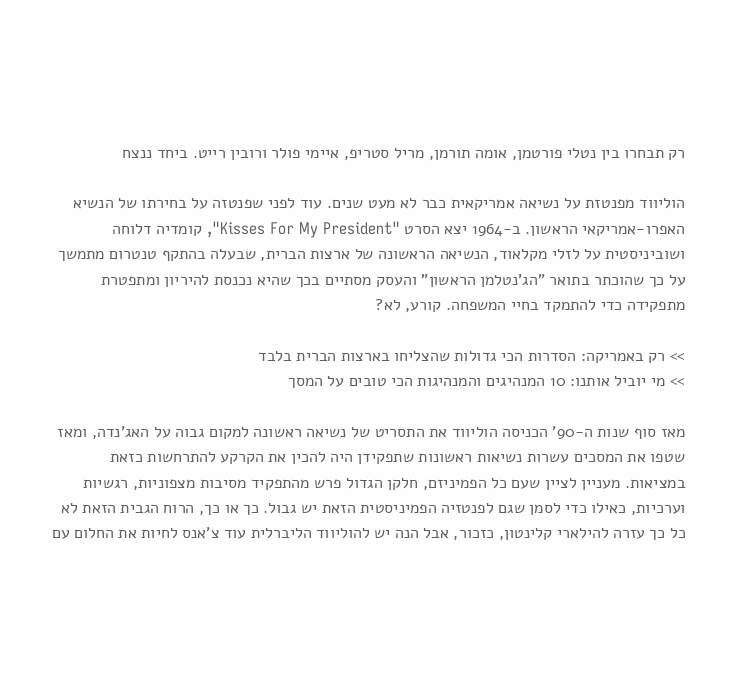רק תבחרו בין נטלי פורטמן, אומה תורמן, מריל סטריפ, איימי פולר ורובין רייט. ביחד ננצח

הוליווד מפנטזת על נשיאה אמריקאית כבר לא מעט שנים. עוד לפני שפנטזה על בחירתו של הנשיא האפרו-אמריקאי הראשון. ב-1964 יצא הסרט "Kisses For My President", קומדיה דלוחה ושוביניסטית על לזלי מקלאוד, הנשיאה הראשונה של ארצות הברית, שבעלה בהתקף טנטרום מתמשך על כך שהוכתר בתואר "הג'נטלמן הראשון" והעסק מסתיים בכך שהיא נכנסת להיריון ומתפטרת מתפקידה כדי להתמקד בחיי המשפחה. קורע, לא?

>> רק באמריקה: הסדרות הכי גדולות שהצליחו בארצות הברית בלבד
>> מי יוביל אותנו: 10 המנהיגים והמנהיגות הכי טובים על המסך

מאז סוף שנות ה-90' הכניסה הוליווד את התסריט של נשיאה ראשונה למקום גבוה על האג'נדה, ומאז שטפו את המסכים עשרות נשיאות ראשונות שתפקידן היה להכין את הקרקע להתרחשות כזאת במציאות. מעניין לציין שעם כל הפמיניזם, חלקן הגדול פרש מהתפקיד מסיבות מצפוניות, רגשיות וערכיות, כאילו כדי לסמן שגם לפנטזיה הפמיניסטית הזאת יש גבול. כך או כך, הרוח הגבית הזאת לא כל כך עזרה להילארי קלינטון, כזכור, אבל הנה יש להוליווד הליברלית עוד צ'אנס לחיות את החלום עם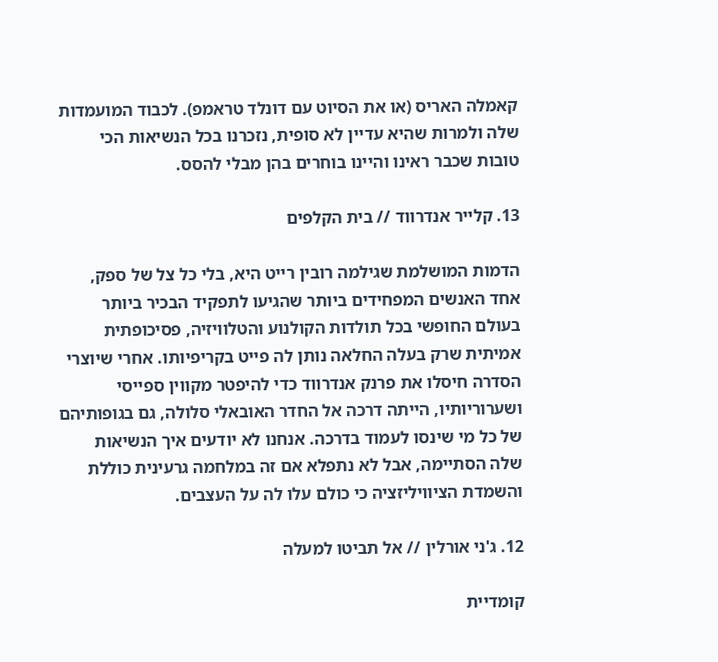קאמלה האריס (או את הסיוט עם דונלד טראמפ). לכבוד המועמדות שלה ולמרות שהיא עדיין לא סופית, נזכרנו בכל הנשיאות הכי טובות שכבר ראינו והיינו בוחרים בהן מבלי להסס.

13. קלייר אנדרווד // בית הקלפים

הדמות המושלמת שגילמה רובין רייט היא, בלי כל צל של ספק, אחד האנשים המפחידים ביותר שהגיעו לתפקיד הבכיר ביותר בעולם החופשי בכל תולדות הקולנוע והטלוויזיה, פסיכופתית אמיתית שרק בעלה החלאה נותן לה פייט בקריפיותו. אחרי שיוצרי הסדרה חיסלו את פרנק אנדרווד כדי להיפטר מקווין ספייסי ושערוריותיו, הייתה דרכה אל החדר האובאלי סלולה, גם בגופותיהם של כל מי שינסו לעמוד בדרכה. אנחנו לא יודעים איך הנשיאות שלה הסתיימה, אבל לא נתפלא אם זה במלחמה גרעינית כוללת והשמדת הציוויליזציה כי כולם עלו לה על העצבים.

12. ג'ני אורלין // אל תביטו למעלה

קומדיית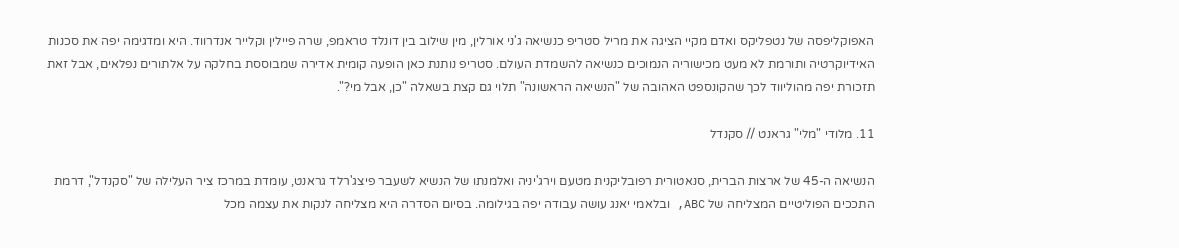האפוקליפסה של נטפליקס ואדם מקיי הציגה את מריל סטריפ כנשיאה ג'ני אורלין, מין שילוב בין דונלד טראמפ, שרה פיילין וקלייר אנדרווד. היא ומדגימה יפה את סכנות האידיוקרטיה ותורמת לא מעט מכישוריה הנמוכים כנשיאה להשמדת העולם. סטריפ נותנת כאן הופעה קומית אדירה שמבוססת בחלקה על אלתורים נפלאים, אבל זאת תזכורת יפה מהוליווד לכך שהקונספט האהובה של "הנשיאה הראשונה" תלוי גם קצת בשאלה "כן, אבל מי?".

11. מלודי "מלי" גראנט // סקנדל

הנשיאה ה-45 של ארצות הברית, סנאטורית רפובליקנית מטעם וירג'יניה ואלמנתו של הנשיא לשעבר פיצג'רלד גראנט, עומדת במרכז ציר העלילה של "סקנדל", דרמת התככים הפוליטיים המצליחה של ABC, ובלאמי יאנג עושה עבודה יפה בגילומה. בסיום הסדרה היא מצליחה לנקות את עצמה מכל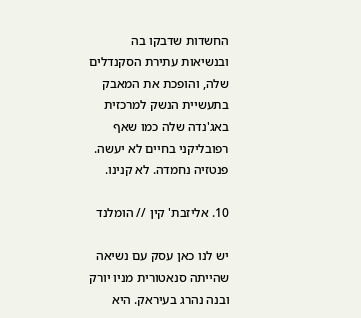החשדות שדבקו בה ובנשיאות עתירת הסקנדלים שלה, והופכת את המאבק בתעשיית הנשק למרכזית באג'נדה שלה כמו שאף רפובליקני בחיים לא יעשה. פנטזיה נחמדה. לא קנינו.

10. אליזבת' קין // הומלנד

יש לנו כאן עסק עם נשיאה שהייתה סנאטורית מניו יורק ובנה נהרג בעיראק. היא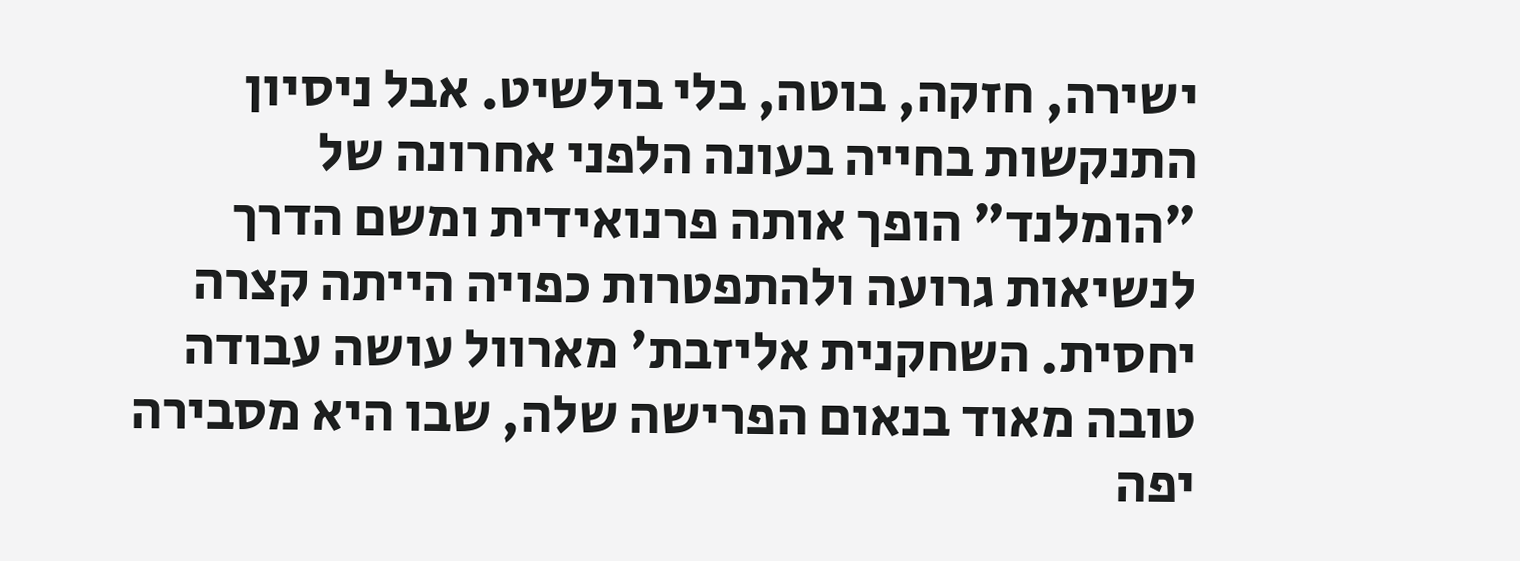ישירה, חזקה, בוטה, בלי בולשיט. אבל ניסיון התנקשות בחייה בעונה הלפני אחרונה של "הומלנד" הופך אותה פרנואידית ומשם הדרך לנשיאות גרועה ולהתפטרות כפויה הייתה קצרה יחסית. השחקנית אליזבת' מארוול עושה עבודה טובה מאוד בנאום הפרישה שלה, שבו היא מסבירה יפה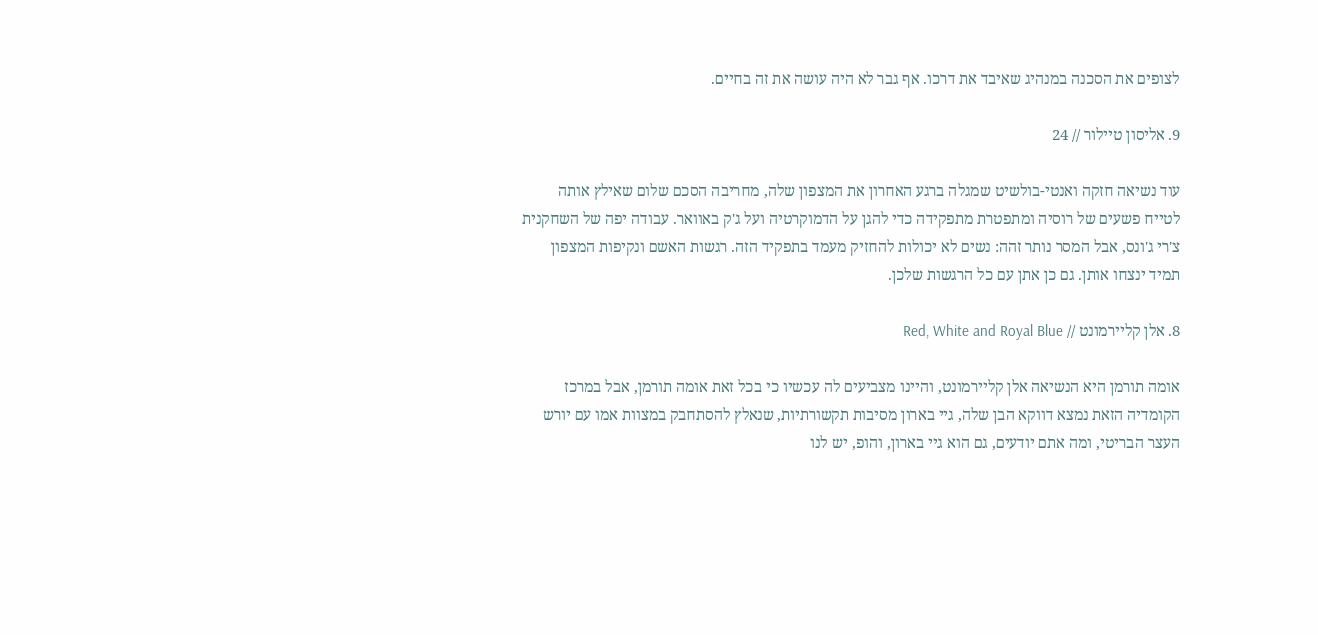לצופים את הסכנה במנהיג שאיבד את דרכו. אף גבר לא היה עושה את זה בחיים.

9. אליסון טיילור // 24

עוד נשיאה חזקה ואנטי-בולשיט שמגלה ברגע האחרון את המצפון שלה, מחריבה הסכם שלום שאילץ אותה לטייח פשעים של רוסיה ומתפטרת מתפקידה כדי להגן על הדמוקרטיה ועל ג'ק באוואר. עבודה יפה של השחקנית צ'רי ג'ונס, אבל המסר נותר זהה: נשים לא יכולות להחזיק מעמד בתפקיד הזה. רגשות האשם ונקיפות המצפון תמיד ינצחו אותן. גם כן אתן עם כל הרגשות שלכן.

8. אלן קליירמונט // Red, White and Royal Blue

אומה תורמן היא הנשיאה אלן קליירמונט, והיינו מצביעים לה עכשיו כי בכל זאת אומה תורמן, אבל במרכז הקומדיה הזאת נמצא דווקא הבן שלה, גיי בארון מסיבות תקשורתיות, שנאלץ להסתחבק במצוות אמו עם יורש העצר הבריטי, ומה אתם יודעים, גם הוא גיי בארון, והופ, יש לנו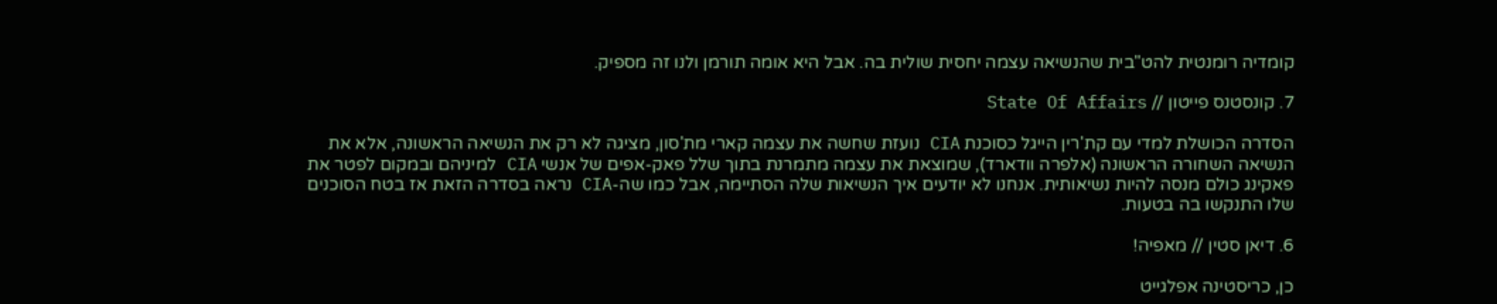קומדיה רומנטית להט"בית שהנשיאה עצמה יחסית שולית בה. אבל היא אומה תורמן ולנו זה מספיק.

7. קונסטנס פייטון // State Of Affairs

הסדרה הכושלת למדי עם קת'רין הייגל כסוכנת CIA נועזת שחשה את עצמה קארי מת'סון, מציגה לא רק את הנשיאה הראשונה, אלא את הנשיאה השחורה הראשונה (אלפרה וודארד), שמוצאת את עצמה מתמרנת בתוך שלל פאק-אפים של אנשי CIA למיניהם ובמקום לפטר את פאקינג כולם מנסה להיות נשיאותית. אנחנו לא יודעים איך הנשיאות שלה הסתיימה, אבל כמו שה-CIA נראה בסדרה הזאת אז בטח הסוכנים שלו התנקשו בה בטעות.

6. דיאן סטין // מאפיה!

כן, כריסטינה אפלגייט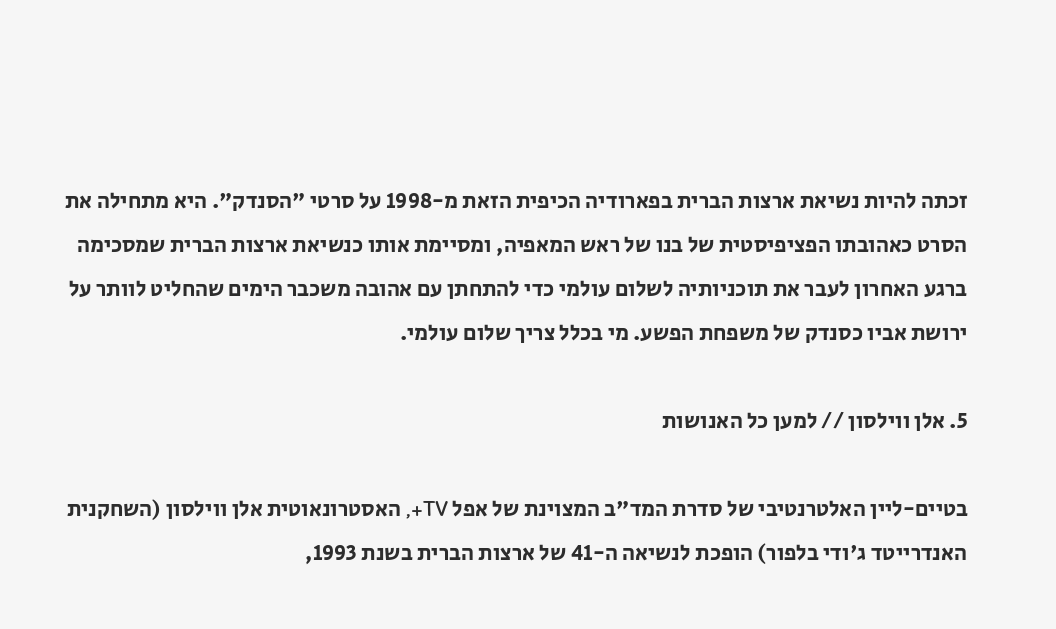זכתה להיות נשיאת ארצות הברית בפארודיה הכיפית הזאת מ-1998 על סרטי "הסנדק". היא מתחילה את הסרט כאהובתו הפציפיסטית של בנו של ראש המאפיה, ומסיימת אותו כנשיאת ארצות הברית שמסכימה ברגע האחרון לעבר את תוכניותיה לשלום עולמי כדי להתחתן עם אהובה משכבר הימים שהחליט לוותר על ירושת אביו כסנדק של משפחת הפשע. מי בכלל צריך שלום עולמי.

5. אלן ווילסון // למען כל האנושות

בטיים-ליין האלטרנטיבי של סדרת המד"ב המצוינת של אפל TV+, האסטרונאוטית אלן ווילסון (השחקנית האנדרייטד ג'ודי בלפור) הופכת לנשיאה ה-41 של ארצות הברית בשנת 1993,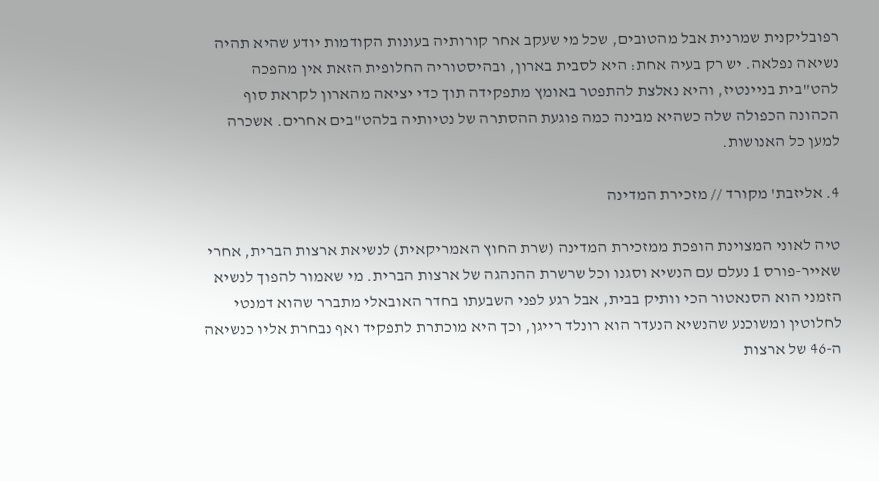רפובליקנית שמרנית אבל מהטובים, שכל מי שעקב אחר קורותיה בעונות הקודמות יודע שהיא תהיה נשיאה נפלאה. יש רק בעיה אחת: היא לסבית בארון, ובהיסטוריה החלופית הזאת אין מהפכה להט"בית בניינטיז, והיא נאלצת להתפטר באומץ מתפקידה תוך כדי יציאה מהארון לקראת סוף הכהונה הכפולה שלה כשהיא מבינה כמה פוגעת ההסתרה של נטיותיה בלהט"בים אחרים. אשכרה למען כל האנושות.

4. אליזבת' מקורד // מזכירת המדינה

טיה לאוני המצוינת הופכת ממזכירת המדינה (שרת החוץ האמריקאית) לנשיאת ארצות הברית, אחרי שאייר-פורס 1 נעלם עם הנשיא וסגנו וכל שרשרת ההנהגה של ארצות הברית. מי שאמור להפוך לנשיא הזמני הוא הסנאטור הכי וותיק בבית, אבל רגע לפני השבעתו בחדר האובאלי מתברר שהוא דמנטי לחלוטין ומשוכנע שהנשיא הנעדר הוא רונלד רייגן, וכך היא מוכתרת לתפקיד ואף נבחרת אליו כנשיאה ה-46 של ארצות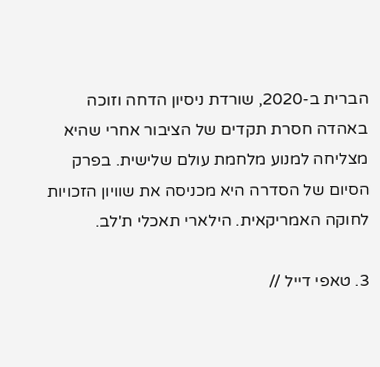הברית ב-2020, שורדת ניסיון הדחה וזוכה באהדה חסרת תקדים של הציבור אחרי שהיא מצליחה למנוע מלחמת עולם שלישית. בפרק הסיום של הסדרה היא מכניסה את שוויון הזכויות לחוקה האמריקאית. הילארי תאכלי ת'לב.

3. טאפי דייל //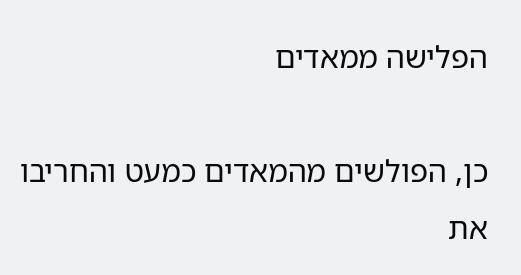הפלישה ממאדים

כן, הפולשים מהמאדים כמעט והחריבו את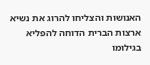האנושות והצליחו להרוג את נשיא ארצות הברית הדוחה להפליא בגילומו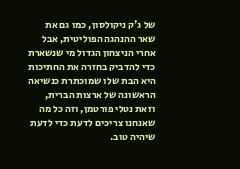של ג'ק ניקולסון, כמו גם את שאר ההנהגה הפוליטית, אבל אחרי הניצחון הגדול מי שנשארת כדי להדביק בחזרה את החתיכות היא הבת שלו שמוכתרת כנשיאה הראשונה של ארצות הברית, וזאת נטלי פורטמן, וזה כל מה שאנחנו צריכים לדעת כדי לדעת שיהיה טוב.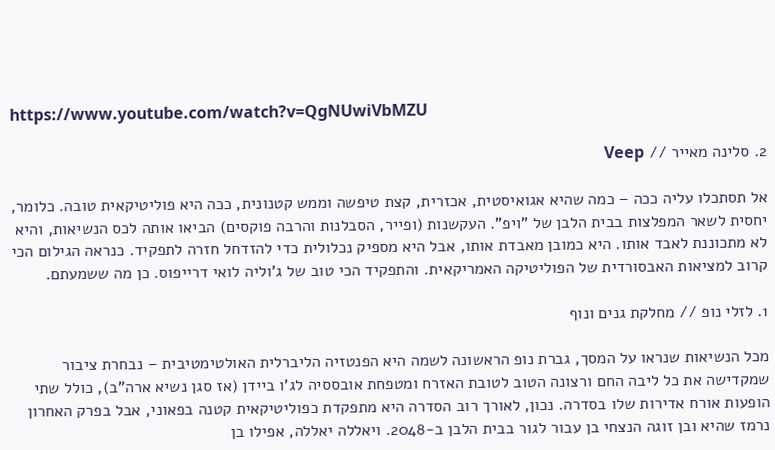https://www.youtube.com/watch?v=QgNUwiVbMZU

2. סלינה מאייר // Veep

אל תסתכלו עליה ככה – כמה שהיא אגואיסטית, אכזרית, קצת טיפשה וממש קטנונית, ככה היא פוליטיקאית טובה. כלומר, יחסית לשאר המפלצות בבית הלבן של "ויפ". העקשנות (ופייר, הסבלנות והרבה פוקסים) הביאו אותה לכס הנשיאות, והיא לא מתכוננת לאבד אותו. היא כמובן מאבדת אותו, אבל היא מספיק נכלולית כדי להזדחל חזרה לתפקיד. כנראה הגילום הכי קרוב למציאות האבסורדית של הפוליטיקה האמריקאית. והתפקיד הכי טוב של ג'וליה לואי דרייפוס. כן מה ששמעתם.

1. לזלי נופ // מחלקת גנים ונוף

מכל הנשיאות שנראו על המסך, גברת נופ הראשונה לשמה היא הפנטזיה הליברלית האולטימטיבית – נבחרת ציבור שמקדישה את כל ליבה החם ורצונה הטוב לטובת האזרח ומטפחת אובססיה לג'ו ביידן (אז סגן נשיא ארה"ב), כולל שתי הופעות אורח אדירות שלו בסדרה. נכון, לאורך רוב הסדרה היא מתפקדת כפוליטיקאית קטנה בפאוני, אבל בפרק האחרון נרמז שהיא ובן זוגה הנצחי בן עבור לגור בבית הלבן ב-2048. ויאללה יאללה, אפילו בן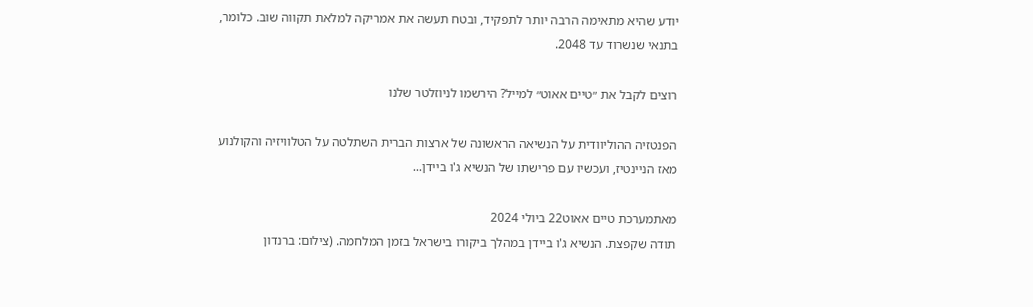יודע שהיא מתאימה הרבה יותר לתפקיד, ובטח תעשה את אמריקה למלאת תקווה שוב. כלומר, בתנאי שנשרוד עד 2048.

רוצים לקבל את ״טיים אאוט״ למייל? הירשמו לניוזלטר שלנו

הפנטזיה ההוליוודית על הנשיאה הראשונה של ארצות הברית השתלטה על הטלוויזיה והקולנוע מאז הניינטיז, ועכשיו עם פרישתו של הנשיא ג'ו ביידן...

מאתמערכת טיים אאוט22 ביולי 2024
תודה שקפצת. הנשיא ג'ו ביידן במהלך ביקורו בישראל בזמן המלחמה. (צילום: ברנדון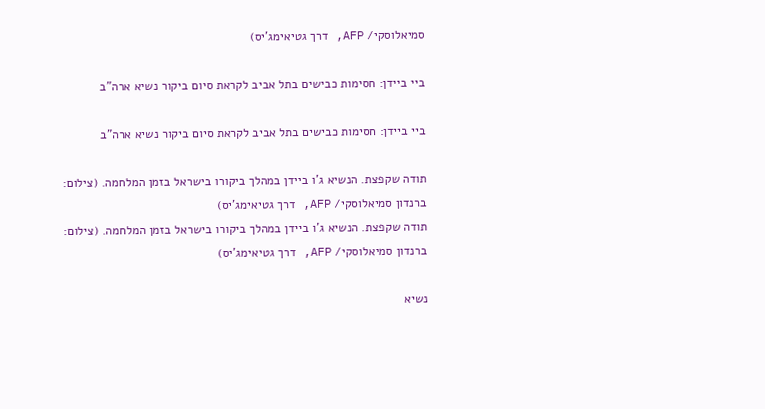סמיאלוסקי/ AFP, דרך גטיאימג'יס)

ביי ביידן: חסימות כבישים בתל אביב לקראת סיום ביקור נשיא ארה"ב

ביי ביידן: חסימות כבישים בתל אביב לקראת סיום ביקור נשיא ארה"ב

תודה שקפצת. הנשיא ג'ו ביידן במהלך ביקורו בישראל בזמן המלחמה. (צילום: ברנדון סמיאלוסקי/ AFP, דרך גטיאימג'יס)
תודה שקפצת. הנשיא ג'ו ביידן במהלך ביקורו בישראל בזמן המלחמה. (צילום: ברנדון סמיאלוסקי/ AFP, דרך גטיאימג'יס)

נשיא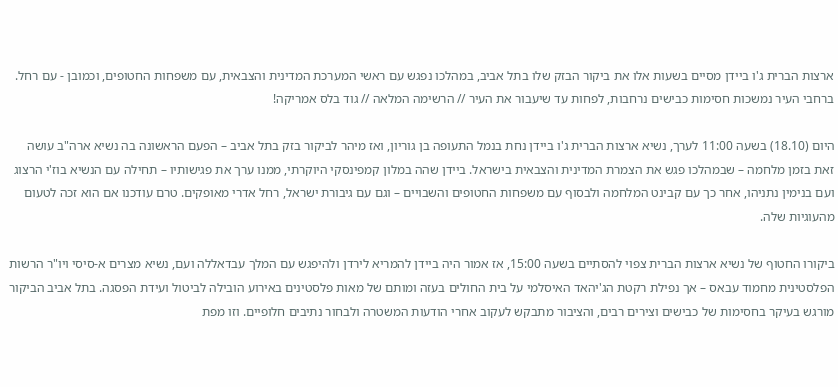ארצות הברית ג'ו ביידן מסיים בשעות אלו את ביקור הבזק שלו בתל אביב, במהלכו נפגש עם ראשי המערכת המדינית והצבאית, עם משפחות החטופים, וכמובן - עם רחל. ברחבי העיר נמשכות חסימות כבישים נרחבות, לפחות עד שיעבור את העיר // הרשימה המלאה // גוד בלס אמריקה!

היום (18.10) בשעה 11:00 לערך, נשיא ארצות הברית ג'ו ביידן נחת בנמל התעופה בן גוריון, ואז מיהר לביקור בזק בתל אביב – הפעם הראשונה בה נשיא ארה"ב עושה זאת בזמן מלחמה – שבמהלכו פגש את הצמרת המדינית והצבאית בישראל. ביידן שהה במלון קמפינסקי היוקרתי, ממנו ערך את פגישותיו – תחילה עם הנשיא בוז'י הרצוג ועם בנימין נתניהו, אחר כך עם קבינט המלחמה ולבסוף עם משפחות החטופים והשבויים – וגם עם גיבורת ישראל, רחל אדרי מאופקים. טרם עודכנו אם הוא זכה לטעום מהעוגיות שלה.

ביקורו החטוף של נשיא ארצות הברית צפוי להסתיים בשעה 15:00, אז אמור היה ביידן להמריא לירדן ולהיפגש עם המלך עבדאללה ועם, נשיא מצרים א-סיסי ויו"ר הרשות הפלסטינית מחמוד עבאס – אך נפילת רקטת הג'יהאד האיסלמי על בית החולים בעזה ומותם של מאות פלסטינים באירוע הובילה לביטול ועידת הפסגה. בתל אביב הביקור מורגש בעיקר בחסימות של כבישים וצירים רבים, והציבור מתבקש לעקוב אחרי הודעות המשטרה ולבחור נתיבים חלופיים. וזו מפת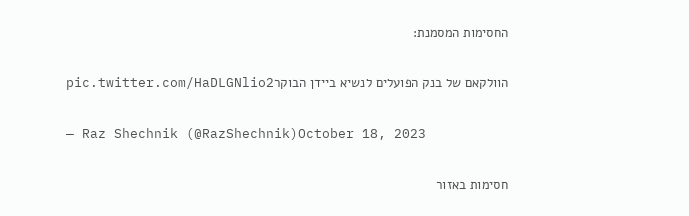החסימות המסמנת:

הוולקאם של בנק הפועלים לנשיא ביידן הבוקרpic.twitter.com/HaDLGNlio2

— Raz Shechnik (@RazShechnik)October 18, 2023

חסימות באזור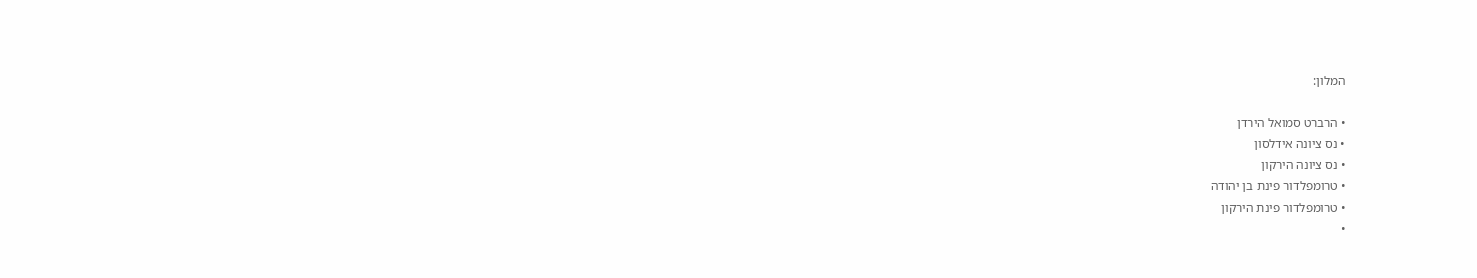המלון:

• הרברט סמואל הירדן
• נס ציונה אידלסון
• נס ציונה הירקון
• טרומפלדור פינת בן יהודה
• טרומפלדור פינת הירקון
•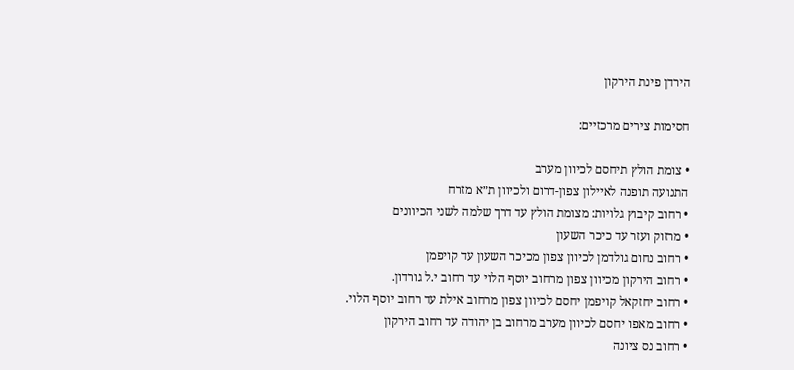הירדן פינת הירקון

חסימות צירים מרכזיים:

• צומת הולץ תיחסם לכיוון מערב
התנועה תופנה לאיילון צפון-דרום ולכיוון ת״א מזרח
• רחוב קיבוץ גלויות: מצומת הולץ עד דרך שלמה לשני הכיוונים
• מרזוק ועזר עד כיכר השעון
• רחוב נחום גולדמן לכיוון צפון מכיכר השעון עד קויפמן
• רחוב הירקון מכיוון צפון מרחוב יוסף הלוי עד רחוב י.ל גורדון.
• רחוב יחזקאל קויפמן יחסם לכיוון צפון מרחוב אילת עד רחוב יוסף הלוי.
• רחוב מאפו יחסם לכיוון מערב מרחוב בן יהודה עד רחוב הירקון
• רחוב נס ציונה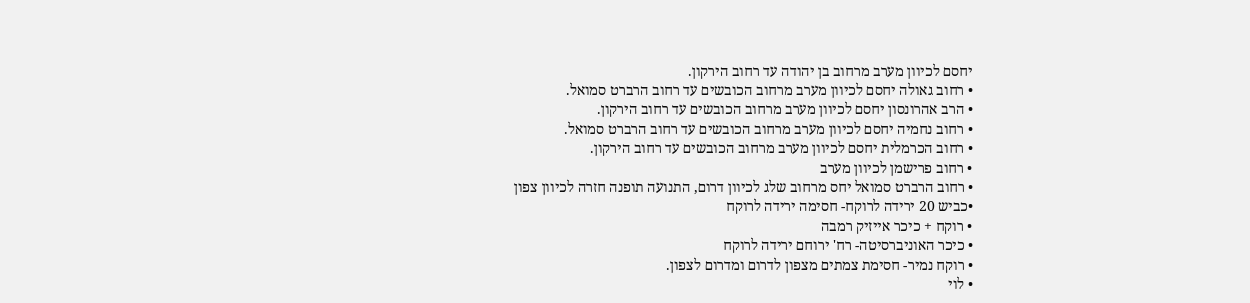יחסם לכיוון מערב מרחוב בן יהודה עד רחוב הירקון.
• רחוב גאולה יחסם לכיוון מערב מרחוב הכובשים עד רחוב הרברט סמואל.
• הרב אהרונסון יחסם לכיוון מערב מרחוב הכובשים עד רחוב הירקון.
• רחוב נחמיה יחסם לכיוון מערב מרחוב הכובשים עד רחוב הרברט סמואל.
• רחוב הכרמלית יחסם לכיוון מערב מרחוב הכובשים עד רחוב הירקון.
• רחוב פרישמן לכיוון מערב
• רחוב הרברט סמואל יחס מרחוב שלג לכיוון דרום, התנועה תופנה חזרה לכיוון צפון
•כביש 20 ירידה לרוקח- חסימה ירידה לרוקח
• רוקח + כיכר אייזיק רמבה
• כיכר האוניברסיטה- רח' ירוחם ירידה לרוקח
• רוקח נמיר- חסימת צמתים מצפון לדרום ומדרום לצפון.
• לוי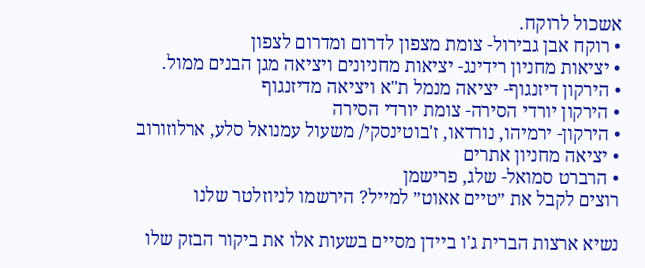אשכול לרוקח.
• רוקח אבן גבירול- צומת מצפון לדרום ומדרום לצפון
• יציאות מחניון רידינג- יציאות מחניונים ויציאה מגן הבנים ממול.
• הירקון דיזנגוף- יציאה מנמל ת"א ויציאה מדיזנגוף
• הירקון יורדי הסירה- צומת יורדי הסירה
• הירקון- ירמיהו, נורדאו, ז'בוטינסקי/ משעול עמנואל סלע, ארלוזורוב
• יציאה מחניון אתרים
• הרברט סמואל- שלג, פרישמן
רוצים לקבל את ״טיים אאוט״ למייל? הירשמו לניוזלטר שלנו

נשיא ארצות הברית ג'ו ביידן מסיים בשעות אלו את ביקור הבזק שלו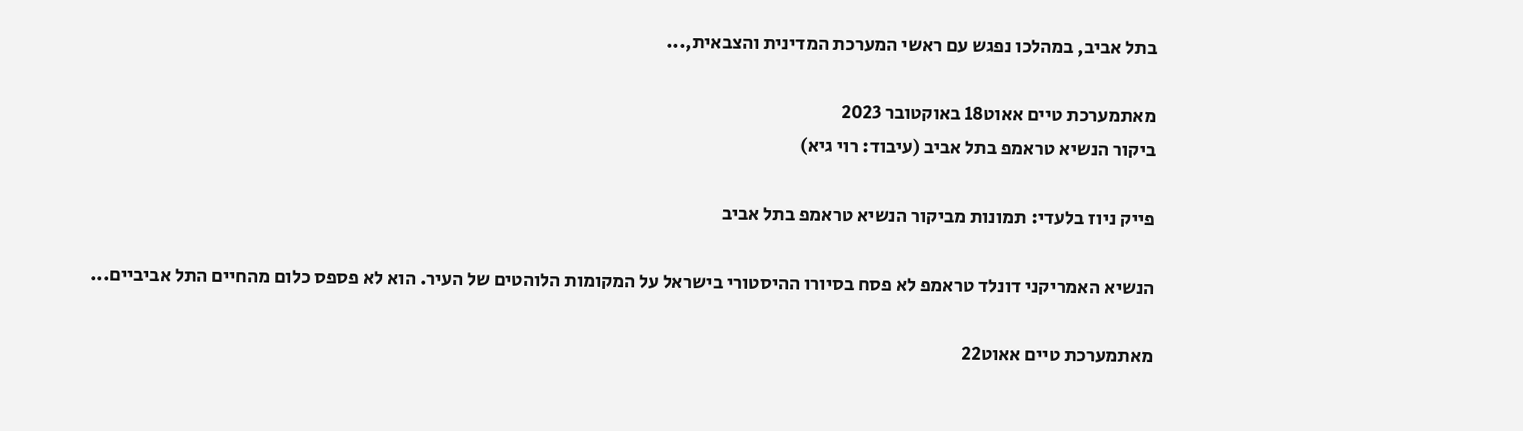בתל אביב, במהלכו נפגש עם ראשי המערכת המדינית והצבאית,...

מאתמערכת טיים אאוט18 באוקטובר 2023
ביקור הנשיא טראמפ בתל אביב (עיבוד: רוי גיא)

פייק ניוז בלעדי: תמונות מביקור הנשיא טראמפ בתל אביב

הנשיא האמריקני דונלד טראמפ לא פסח בסיורו ההיסטורי בישראל על המקומות הלוהטים של העיר. הוא לא פספס כלום מהחיים התל אביביים...

מאתמערכת טיים אאוט22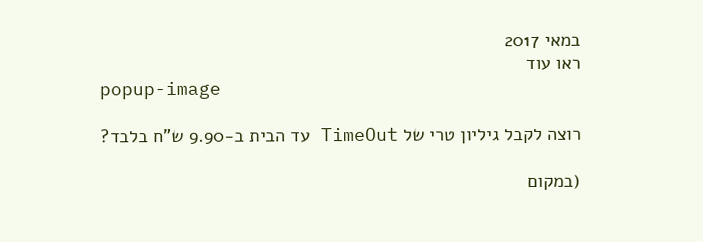במאי 2017
ראו עוד
popup-image

רוצה לקבל גיליון טרי של TimeOut עד הבית ב-9.90 ש"ח בלבד?

(במקום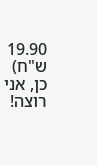19.90 ש"ח)
כן, אני רוצה!